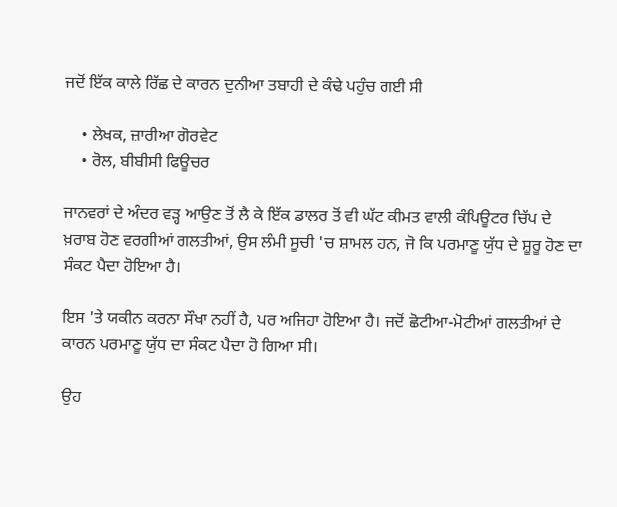ਜਦੋਂ ਇੱਕ ਕਾਲੇ ਰਿੱਛ ਦੇ ਕਾਰਨ ਦੁਨੀਆ ਤਬਾਹੀ ਦੇ ਕੰਢੇ ਪਹੁੰਚ ਗਈ ਸੀ

    • ਲੇਖਕ, ਜ਼ਾਰੀਆ ਗੋਰਵੇਟ
    • ਰੋਲ, ਬੀਬੀਸੀ ਫਿਊਚਰ

ਜਾਨਵਰਾਂ ਦੇ ਅੰਦਰ ਵੜ੍ਹ ਆਉਣ ਤੋਂ ਲੈ ਕੇ ਇੱਕ ਡਾਲਰ ਤੋਂ ਵੀ ਘੱਟ ਕੀਮਤ ਵਾਲੀ ਕੰਪਿਊਟਰ ਚਿੱਪ ਦੇ ਖ਼ਰਾਬ ਹੋਣ ਵਰਗੀਆਂ ਗਲਤੀਆਂ, ਉਸ ਲੰਮੀ ਸੂਚੀ 'ਚ ਸ਼ਾਮਲ ਹਨ, ਜੋ ਕਿ ਪਰਮਾਣੂ ਯੁੱਧ ਦੇ ਸ਼ੂਰੂ ਹੋਣ ਦਾ ਸੰਕਟ ਪੈਦਾ ਹੋਇਆ ਹੈ।

ਇਸ 'ਤੇ ਯਕੀਨ ਕਰਨਾ ਸੌਖਾ ਨਹੀਂ ਹੈ, ਪਰ ਅਜਿਹਾ ਹੋਇਆ ਹੈ। ਜਦੋਂ ਛੋਟੀਆ-ਮੋਟੀਆਂ ਗਲਤੀਆਂ ਦੇ ਕਾਰਨ ਪਰਮਾਣੂ ਯੁੱਧ ਦਾ ਸੰਕਟ ਪੈਦਾ ਹੋ ਗਿਆ ਸੀ।

ਉਹ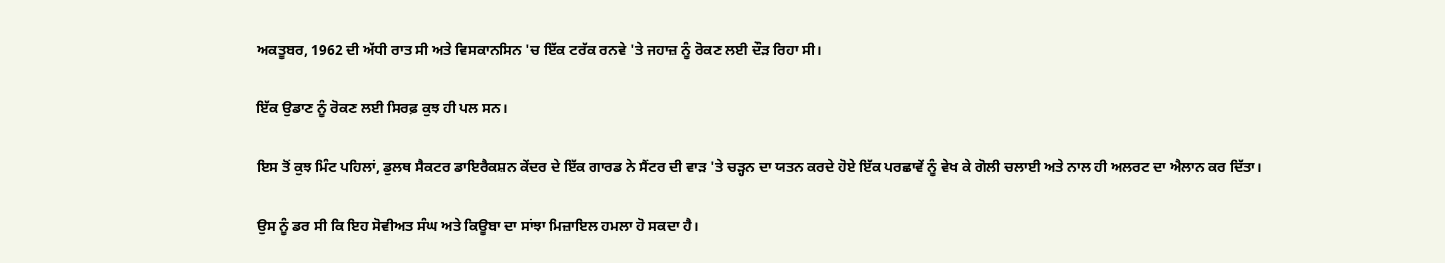ਅਕਤੂਬਰ, 1962 ਦੀ ਅੱਧੀ ਰਾਤ ਸੀ ਅਤੇ ਵਿਸਕਾਨਸਿਨ 'ਚ ਇੱਕ ਟਰੱਕ ਰਨਵੇ 'ਤੇ ਜਹਾਜ਼ ਨੂੰ ਰੋਕਣ ਲਈ ਦੌੜ ਰਿਹਾ ਸੀ।

ਇੱਕ ਉਡਾਣ ਨੂੰ ਰੋਕਣ ਲਈ ਸਿਰਫ਼ ਕੁਝ ਹੀ ਪਲ ਸਨ।

ਇਸ ਤੋਂ ਕੁਝ ਮਿੰਟ ਪਹਿਲਾਂ, ਡੁਲਥ ਸੈਕਟਰ ਡਾਇਰੈਕਸ਼ਨ ਕੇਂਦਰ ਦੇ ਇੱਕ ਗਾਰਡ ਨੇ ਸੈਂਟਰ ਦੀ ਵਾੜ 'ਤੇ ਚੜ੍ਹਨ ਦਾ ਯਤਨ ਕਰਦੇ ਹੋਏ ਇੱਕ ਪਰਛਾਵੇਂ ਨੂੰ ਵੇਖ ਕੇ ਗੋਲੀ ਚਲਾਈ ਅਤੇ ਨਾਲ ਹੀ ਅਲਰਟ ਦਾ ਐਲਾਨ ਕਰ ਦਿੱਤਾ।

ਉਸ ਨੂੰ ਡਰ ਸੀ ਕਿ ਇਹ ਸੋਵੀਅਤ ਸੰਘ ਅਤੇ ਕਿਊਬਾ ਦਾ ਸਾਂਝਾ ਮਿਜ਼ਾਇਲ ਹਮਲਾ ਹੋ ਸਕਦਾ ਹੈ।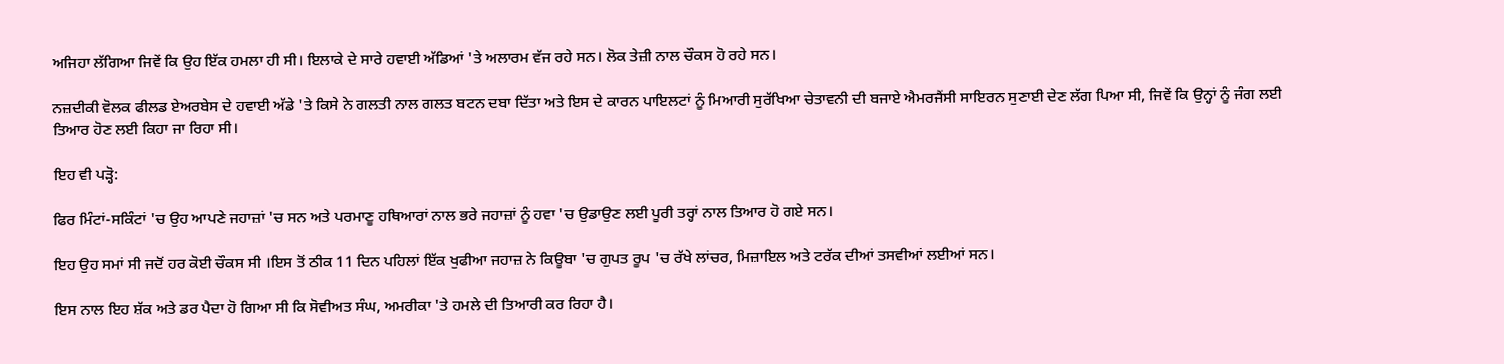ਅਜਿਹਾ ਲੱਗਿਆ ਜਿਵੇਂ ਕਿ ਉਹ ਇੱਕ ਹਮਲਾ ਹੀ ਸੀ। ਇਲਾਕੇ ਦੇ ਸਾਰੇ ਹਵਾਈ ਅੱਡਿਆਂ 'ਤੇ ਅਲਾਰਮ ਵੱਜ ਰਹੇ ਸਨ। ਲੋਕ ਤੇਜ਼ੀ ਨਾਲ ਚੌਕਸ ਹੋ ਰਹੇ ਸਨ।

ਨਜ਼ਦੀਕੀ ਵੋਲਕ ਫੀਲਡ ਏਅਰਬੇਸ ਦੇ ਹਵਾਈ ਅੱਡੇ 'ਤੇ ਕਿਸੇ ਨੇ ਗਲਤੀ ਨਾਲ ਗਲਤ ਬਟਨ ਦਬਾ ਦਿੱਤਾ ਅਤੇ ਇਸ ਦੇ ਕਾਰਨ ਪਾਇਲਟਾਂ ਨੂੰ ਮਿਆਰੀ ਸੁਰੱਖਿਆ ਚੇਤਾਵਨੀ ਦੀ ਬਜਾਏ ਐਮਰਜੈਂਸੀ ਸਾਇਰਨ ਸੁਣਾਈ ਦੇਣ ਲੱਗ ਪਿਆ ਸੀ, ਜਿਵੇਂ ਕਿ ਉਨ੍ਹਾਂ ਨੂੰ ਜੰਗ ਲਈ ਤਿਆਰ ਹੋਣ ਲਈ ਕਿਹਾ ਜਾ ਰਿਹਾ ਸੀ।

ਇਹ ਵੀ ਪੜ੍ਹੋ:

ਫਿਰ ਮਿੰਟਾਂ-ਸਕਿੰਟਾਂ 'ਚ ਉਹ ਆਪਣੇ ਜਹਾਜ਼ਾਂ 'ਚ ਸਨ ਅਤੇ ਪਰਮਾਣੂ ਹਥਿਆਰਾਂ ਨਾਲ ਭਰੇ ਜਹਾਜ਼ਾਂ ਨੂੰ ਹਵਾ 'ਚ ਉਡਾਉਣ ਲਈ ਪੂਰੀ ਤਰ੍ਹਾਂ ਨਾਲ ਤਿਆਰ ਹੋ ਗਏ ਸਨ।

ਇਹ ਉਹ ਸਮਾਂ ਸੀ ਜਦੋਂ ਹਰ ਕੋਈ ਚੌਕਸ ਸੀ ।ਇਸ ਤੋਂ ਠੀਕ 11 ਦਿਨ ਪਹਿਲਾਂ ਇੱਕ ਖੁਫੀਆ ਜਹਾਜ਼ ਨੇ ਕਿਊਬਾ 'ਚ ਗੁਪਤ ਰੂਪ 'ਚ ਰੱਖੇ ਲਾਂਚਰ, ਮਿਜ਼ਾਇਲ ਅਤੇ ਟਰੱਕ ਦੀਆਂ ਤਸਵੀਆਂ ਲਈਆਂ ਸਨ।

ਇਸ ਨਾਲ ਇਹ ਸ਼ੱਕ ਅਤੇ ਡਰ ਪੈਦਾ ਹੋ ਗਿਆ ਸੀ ਕਿ ਸੋਵੀਅਤ ਸੰਘ, ਅਮਰੀਕਾ 'ਤੇ ਹਮਲੇ ਦੀ ਤਿਆਰੀ ਕਰ ਰਿਹਾ ਹੈ।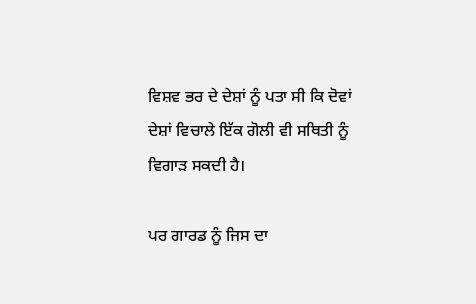ਵਿਸ਼ਵ ਭਰ ਦੇ ਦੇਸ਼ਾਂ ਨੂੰ ਪਤਾ ਸੀ ਕਿ ਦੋਵਾਂ ਦੇਸ਼ਾਂ ਵਿਚਾਲੇ ਇੱਕ ਗੋਲੀ ਵੀ ਸਥਿਤੀ ਨੂੰ ਵਿਗਾੜ ਸਕਦੀ ਹੈ।

ਪਰ ਗਾਰਡ ਨੂੰ ਜਿਸ ਦਾ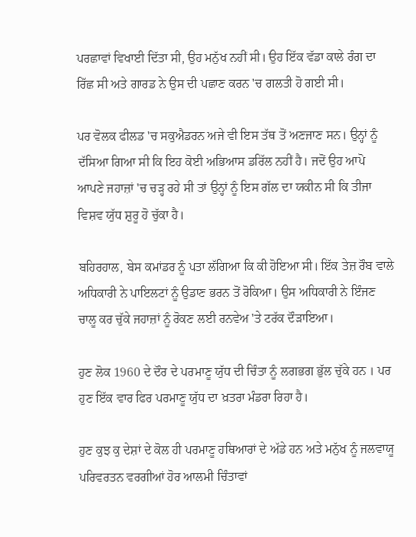ਪਰਛਾਵਾਂ ਵਿਖਾਈ ਦਿੱਤਾ ਸੀ, ਉਹ ਮਨੁੱਖ ਨਹੀਂ ਸੀ। ਉਹ ਇੱਕ ਵੱਡਾ ਕਾਲੇ ਰੰਗ ਦਾ ਰਿੱਛ ਸੀ ਅਤੇ ਗਾਰਡ ਨੇ ਉਸ ਦੀ ਪਛਾਣ ਕਰਨ 'ਚ ਗਲਤੀ ਹੋ ਗਈ ਸੀ।

ਪਰ ਵੋਲਕ ਫੀਲਡ 'ਚ ਸਕੁਐਡਰਨ ਅਜੇ ਵੀ ਇਸ ਤੱਥ ਤੋਂ ਅਣਜਾਣ ਸਨ। ਉਨ੍ਹਾਂ ਨੂੰ ਦੱਸਿਆ ਗਿਆ ਸੀ ਕਿ ਇਹ ਕੋਈ ਅਭਿਆਸ ਡਰਿੱਲ ਨਹੀਂ ਹੈ। ਜਦੋਂ ਉਹ ਆਪੋ ਆਪਣੇ ਜਹਾਜ਼ਾਂ 'ਚ ਚੜ੍ਹ ਰਹੇ ਸੀ ਤਾਂ ਉਨ੍ਹਾਂ ਨੂੰ ਇਸ ਗੱਲ ਦਾ ਯਕੀਨ ਸੀ ਕਿ ਤੀਜਾ ਵਿਸ਼ਵ ਯੁੱਧ ਸ਼ੁਰੂ ਹੋ ਚੁੱਕਾ ਹੈ।

ਬਹਿਰਹਾਲ, ਬੇਸ ਕਮਾਂਡਰ ਨੂੰ ਪਤਾ ਲੱਗਿਆ ਕਿ ਕੀ ਹੋਇਆ ਸੀ। ਇੱਕ ਤੇਜ਼ ਰੌਬ ਵਾਲੇ ਅਧਿਕਾਰੀ ਨੇ ਪਾਇਲਟਾਂ ਨੂੰ ਉਡਾਣ ਭਰਨ ਤੋਂ ਰੋਕਿਆ। ਉਸ ਅਧਿਕਾਰੀ ਨੇ ਇੰਜਣ ਚਾਲੂ ਕਰ ਚੁੱਕੇ ਜਹਾਜ਼ਾਂ ਨੂੰ ਰੋਕਣ ਲਈ ਰਨਵੇਅ 'ਤੇ ਟਰੱਕ ਦੌੜਾਇਆ।

ਹੁਣ ਲੋਕ 1960 ਦੇ ਦੌਰ ਦੇ ਪਰਮਾਣੂ ਯੁੱਧ ਦੀ ਚਿੰਤਾ ਨੂੰ ਲਗਭਗ ਭੁੱਲ ਚੁੱਕੇ ਹਨ । ਪਰ ਹੁਣ ਇੱਕ ਵਾਰ ਫਿਰ ਪਰਮਾਣੂ ਯੁੱਧ ਦਾ ਖ਼ਤਰਾ ਮੰਡਰਾ ਰਿਹਾ ਹੈ।

ਹੁਣ ਕੁਝ ਕੁ ਦੇਸ਼ਾਂ ਦੇ ਕੋਲ ਹੀ ਪਰਮਾਣੂ ਹਥਿਆਰਾਂ ਦੇ ਅੱਡੇ ਹਨ ਅਤੇ ਮਨੁੱਖ ਨੂੰ ਜਲਵਾਯੂ ਪਰਿਵਰਤਨ ਵਰਗੀਆਂ ਹੋਰ ਆਲਮੀ ਚਿੰਤਾਵਾਂ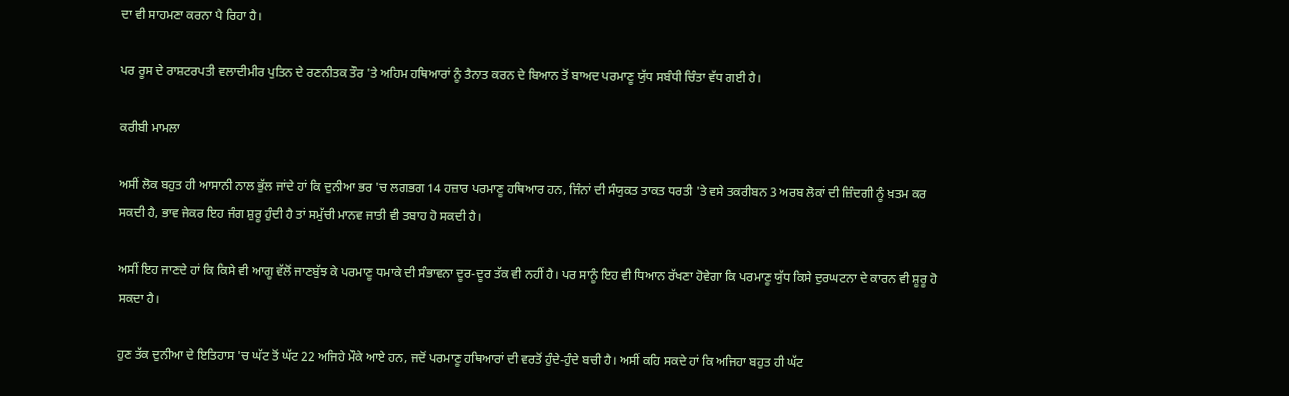ਦਾ ਵੀ ਸਾਹਮਣਾ ਕਰਨਾ ਪੈ ਰਿਹਾ ਹੈ।

ਪਰ ਰੂਸ ਦੇ ਰਾਸ਼ਟਰਪਤੀ ਵਲਾਦੀਮੀਰ ਪੁਤਿਨ ਦੇ ਰਣਨੀਤਕ ਤੌਰ 'ਤੇ ਅਹਿਮ ਹਥਿਆਰਾਂ ਨੂੰ ਤੈਨਾਤ ਕਰਨ ਦੇ ਬਿਆਨ ਤੋਂ ਬਾਅਦ ਪਰਮਾਣੂ ਯੁੱਧ ਸਬੰਧੀ ਚਿੰਤਾ ਵੱਧ ਗਈ ਹੈ।

ਕਰੀਬੀ ਮਾਮਲਾ

ਅਸੀਂ ਲੋਕ ਬਹੁਤ ਹੀ ਆਸਾਨੀ ਨਾਲ ਭੁੱਲ ਜਾਂਦੇ ਹਾਂ ਕਿ ਦੁਨੀਆ ਭਰ 'ਚ ਲਗਭਗ 14 ਹਜ਼ਾਰ ਪਰਮਾਣੂ ਹਥਿਆਰ ਹਨ, ਜਿੰਨਾਂ ਦੀ ਸੰਯੁਕਤ ਤਾਕਤ ਧਰਤੀ 'ਤੇ ਵਸੇ ਤਕਰੀਬਨ 3 ਅਰਬ ਲੋਕਾਂ ਦੀ ਜ਼ਿੰਦਗੀ ਨੂੰ ਖ਼ਤਮ ਕਰ ਸਕਦੀ ਹੈ, ਭਾਵ ਜੇਕਰ ਇਹ ਜੰਗ ਸ਼ੁਰੂ ਹੁੰਦੀ ਹੈ ਤਾਂ ਸਮੁੱਚੀ ਮਾਨਵ ਜਾਤੀ ਵੀ ਤਬਾਹ ਹੋ ਸਕਦੀ ਹੈ।

ਅਸੀਂ ਇਹ ਜਾਣਦੇ ਹਾਂ ਕਿ ਕਿਸੇ ਵੀ ਆਗੂ ਵੱਲੋਂ ਜਾਣਬੁੱਝ ਕੇ ਪਰਮਾਣੂ ਧਮਾਕੇ ਦੀ ਸੰਭਾਵਨਾ ਦੂਰ-ਦੂਰ ਤੱਕ ਵੀ ਨਹੀਂ ਹੈ। ਪਰ ਸਾਨੂੰ ਇਹ ਵੀ ਧਿਆਨ ਰੱਖਣਾ ਹੋਵੇਗਾ ਕਿ ਪਰਮਾਣੂ ਯੁੱਧ ਕਿਸੇ ਦੁਰਘਟਨਾ ਦੇ ਕਾਰਨ ਵੀ ਸ਼ੂਰੂ ਹੋ ਸਕਦਾ ਹੈ।

ਹੁਣ ਤੱਕ ਦੁਨੀਆ ਦੇ ਇਤਿਹਾਸ 'ਚ ਘੱਟ ਤੋਂ ਘੱਟ 22 ਅਜਿਹੇ ਮੌਕੇ ਆਏ ਹਨ, ਜਦੋਂ ਪਰਮਾਣੂ ਹਥਿਆਰਾਂ ਦੀ ਵਰਤੋਂ ਹੁੰਦੇ-ਹੁੰਦੇ ਬਚੀ ਹੈ। ਅਸੀਂ ਕਹਿ ਸਕਦੇ ਹਾਂ ਕਿ ਅਜਿਹਾ ਬਹੁਤ ਹੀ ਘੱਟ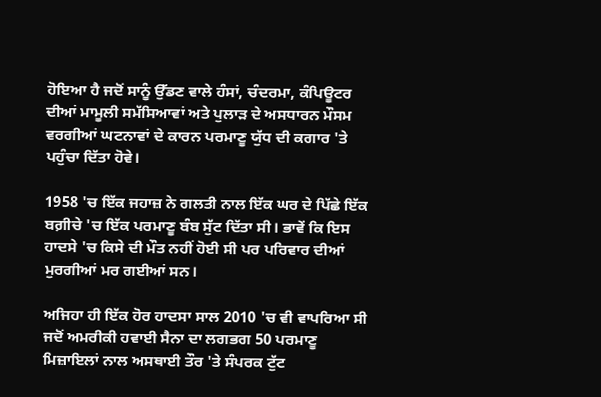ਹੋਇਆ ਹੈ ਜਦੋਂ ਸਾਨੂੰ ਉੱਡਣ ਵਾਲੇ ਹੰਸਾਂ, ਚੰਦਰਮਾ, ਕੰਪਿਊਟਰ ਦੀਆਂ ਮਾਮੂਲੀ ਸਮੱਸਿਆਵਾਂ ਅਤੇ ਪੁਲਾੜ ਦੇ ਅਸਧਾਰਨ ਮੌਸਮ ਵਰਗੀਆਂ ਘਟਨਾਵਾਂ ਦੇ ਕਾਰਨ ਪਰਮਾਣੂ ਯੁੱਧ ਦੀ ਕਗਾਰ 'ਤੇ ਪਹੁੰਚਾ ਦਿੱਤਾ ਹੋਵੇ।

1958 'ਚ ਇੱਕ ਜਹਾਜ਼ ਨੇ ਗਲਤੀ ਨਾਲ ਇੱਕ ਘਰ ਦੇ ਪਿੱਛੇ ਇੱਕ ਬਗ਼ੀਚੇ 'ਚ ਇੱਕ ਪਰਮਾਣੂ ਬੰਬ ਸੁੱਟ ਦਿੱਤਾ ਸੀ। ਭਾਵੇਂ ਕਿ ਇਸ ਹਾਦਸੇ 'ਚ ਕਿਸੇ ਦੀ ਮੌਤ ਨਹੀਂ ਹੋਈ ਸੀ ਪਰ ਪਰਿਵਾਰ ਦੀਆਂ ਮੁਰਗੀਆਂ ਮਰ ਗਈਆਂ ਸਨ।

ਅਜਿਹਾ ਹੀ ਇੱਕ ਹੋਰ ਹਾਦਸਾ ਸਾਲ 2010 'ਚ ਵੀ ਵਾਪਰਿਆ ਸੀ ਜਦੋਂ ਅਮਰੀਕੀ ਹਵਾਈ ਸੈਨਾ ਦਾ ਲਗਭਗ 50 ਪਰਮਾਣੂ ਮਿਜ਼ਾਇਲਾਂ ਨਾਲ ਅਸਥਾਈ ਤੌਰ 'ਤੇ ਸੰਪਰਕ ਟੁੱਟ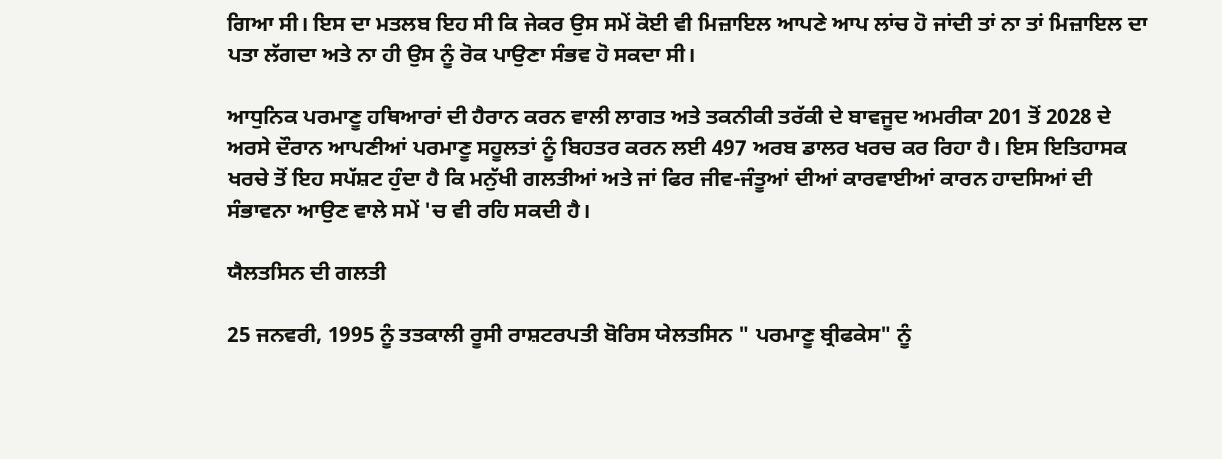ਗਿਆ ਸੀ। ਇਸ ਦਾ ਮਤਲਬ ਇਹ ਸੀ ਕਿ ਜੇਕਰ ਉਸ ਸਮੇਂ ਕੋਈ ਵੀ ਮਿਜ਼ਾਇਲ ਆਪਣੇ ਆਪ ਲਾਂਚ ਹੋ ਜਾਂਦੀ ਤਾਂ ਨਾ ਤਾਂ ਮਿਜ਼ਾਇਲ ਦਾ ਪਤਾ ਲੱਗਦਾ ਅਤੇ ਨਾ ਹੀ ਉਸ ਨੂੰ ਰੋਕ ਪਾਉਣਾ ਸੰਭਵ ਹੋ ਸਕਦਾ ਸੀ।

ਆਧੁਨਿਕ ਪਰਮਾਣੂ ਹਥਿਆਰਾਂ ਦੀ ਹੈਰਾਨ ਕਰਨ ਵਾਲੀ ਲਾਗਤ ਅਤੇ ਤਕਨੀਕੀ ਤਰੱਕੀ ਦੇ ਬਾਵਜੂਦ ਅਮਰੀਕਾ 201 ਤੋਂ 2028 ਦੇ ਅਰਸੇ ਦੌਰਾਨ ਆਪਣੀਆਂ ਪਰਮਾਣੂ ਸਹੂਲਤਾਂ ਨੂੰ ਬਿਹਤਰ ਕਰਨ ਲਈ 497 ਅਰਬ ਡਾਲਰ ਖਰਚ ਕਰ ਰਿਹਾ ਹੈ। ਇਸ ਇਤਿਹਾਸਕ ਖਰਚੇ ਤੋਂ ਇਹ ਸਪੱਸ਼ਟ ਹੁੰਦਾ ਹੈ ਕਿ ਮਨੁੱਖੀ ਗਲਤੀਆਂ ਅਤੇ ਜਾਂ ਫਿਰ ਜੀਵ-ਜੰਤੂਆਂ ਦੀਆਂ ਕਾਰਵਾਈਆਂ ਕਾਰਨ ਹਾਦਸਿਆਂ ਦੀ ਸੰਭਾਵਨਾ ਆਉਣ ਵਾਲੇ ਸਮੇਂ 'ਚ ਵੀ ਰਹਿ ਸਕਦੀ ਹੈ।

ਯੈਲਤਸਿਨ ਦੀ ਗਲਤੀ

25 ਜਨਵਰੀ, 1995 ਨੂੰ ਤਤਕਾਲੀ ਰੂਸੀ ਰਾਸ਼ਟਰਪਤੀ ਬੋਰਿਸ ਯੇਲਤਸਿਨ " ਪਰਮਾਣੂ ਬ੍ਰੀਫਕੇਸ" ਨੂੰ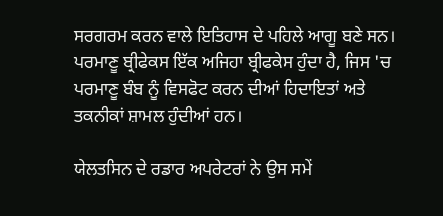ਸਰਗਰਮ ਕਰਨ ਵਾਲੇ ਇਤਿਹਾਸ ਦੇ ਪਹਿਲੇ ਆਗੂ ਬਣੇ ਸਨ। ਪਰਮਾਣੂ ਬ੍ਰੀਫੇਕਸ ਇੱਕ ਅਜਿਹਾ ਬ੍ਰੀਫਕੇਸ ਹੁੰਦਾ ਹੈ, ਜਿਸ 'ਚ ਪਰਮਾਣੂ ਬੰਬ ਨੂੰ ਵਿਸਫੋਟ ਕਰਨ ਦੀਆਂ ਹਿਦਾਇਤਾਂ ਅਤੇ ਤਕਨੀਕਾਂ ਸ਼ਾਮਲ ਹੁੰਦੀਆਂ ਹਨ।

ਯੇਲਤਸਿਨ ਦੇ ਰਡਾਰ ਅਪਰੇਟਰਾਂ ਨੇ ਉਸ ਸਮੇਂ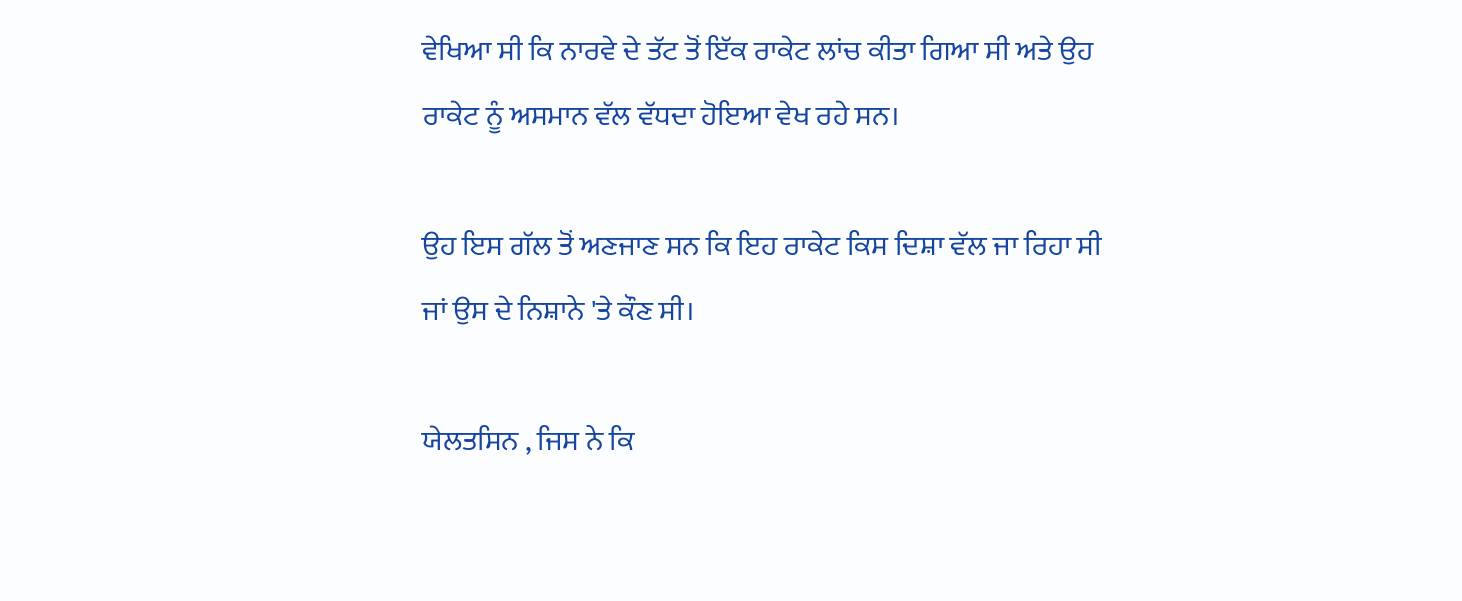ਵੇਖਿਆ ਸੀ ਕਿ ਨਾਰਵੇ ਦੇ ਤੱਟ ਤੋਂ ਇੱਕ ਰਾਕੇਟ ਲਾਂਚ ਕੀਤਾ ਗਿਆ ਸੀ ਅਤੇ ਉਹ ਰਾਕੇਟ ਨੂੰ ਅਸਮਾਨ ਵੱਲ ਵੱਧਦਾ ਹੋਇਆ ਵੇਖ ਰਹੇ ਸਨ।

ਉਹ ਇਸ ਗੱਲ ਤੋਂ ਅਣਜਾਣ ਸਨ ਕਿ ਇਹ ਰਾਕੇਟ ਕਿਸ ਦਿਸ਼ਾ ਵੱਲ ਜਾ ਰਿਹਾ ਸੀ ਜਾਂ ਉਸ ਦੇ ਨਿਸ਼ਾਨੇ 'ਤੇ ਕੌਣ ਸੀ।

ਯੇਲਤਸਿਨ , ਜਿਸ ਨੇ ਕਿ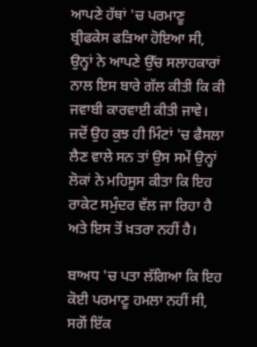ਆਪਣੇ ਹੱਥਾਂ 'ਚ ਪਰਮਾਣੂ ਬ੍ਰੀਫਕੇਸ ਫੜਿਆ ਹੋਇਆ ਸੀ, ਉਨ੍ਹਾਂ ਨੇ ਆਪਣੇ ਉੱਚ ਸਲਾਹਕਾਰਾਂ ਨਾਲ ਇਸ ਬਾਰੇ ਗੱਲ ਕੀਤੀ ਕਿ ਕੀ ਜਵਾਬੀ ਕਾਰਵਾਈ ਕੀਤੀ ਜਾਵੇ। ਜਦੋਂ ਉਹ ਕੁਝ ਹੀ ਮਿੰਟਾਂ 'ਚ ਫੈਸਲਾ ਲੈਣ ਵਾਲੇ ਸਨ ਤਾਂ ਉਸ ਸਮੇਂ ਉਨ੍ਹਾਂ ਲੋਕਾਂ ਨੇ ਮਹਿਸੂਸ ਕੀਤਾ ਕਿ ਇਹ ਰਾਕੇਟ ਸਮੁੰਦਰ ਵੱਲ ਜਾ ਰਿਹਾ ਹੈ ਅਤੇ ਇਸ ਤੋਂ ਖ਼ਤਰਾ ਨਹੀਂ ਹੈ।

ਬਾਅਧ 'ਚ ਪਤਾ ਲੱਗਿਆ ਕਿ ਇਹ ਕੋਈ ਪਰਮਾਣੂ ਹਮਲਾ ਨਹੀਂ ਸੀ, ਸਗੋਂ ਇੱਕ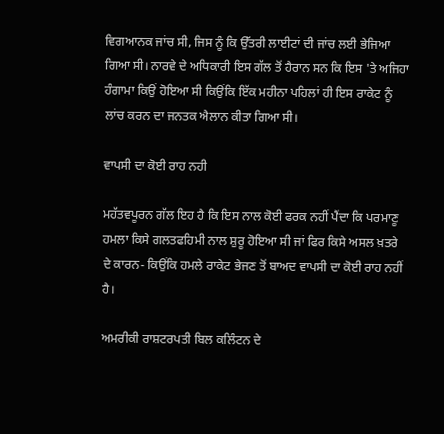ਵਿਗਆਨਕ ਜਾਂਚ ਸੀ, ਜਿਸ ਨੂੰ ਕਿ ਉੱਤਰੀ ਲਾਈਟਾਂ ਦੀ ਜਾਂਚ ਲਈ ਭੇਜਿਆ ਗਿਆ ਸੀ। ਨਾਰਵੇ ਦੇ ਅਧਿਕਾਰੀ ਇਸ ਗੱਲ ਤੋਂ ਹੈਰਾਨ ਸਨ ਕਿ ਇਸ 'ਤੇ ਅਜਿਹਾ ਹੰਗਾਮਾ ਕਿਉਂ ਹੋਇਆ ਸੀ ਕਿਉਂਕਿ ਇੱਕ ਮਹੀਨਾ ਪਹਿਲਾਂ ਹੀ ਇਸ ਰਾਕੇਟ ਨੂੰ ਲਾਂਚ ਕਰਨ ਦਾ ਜਨਤਕ ਐਲਾਨ ਕੀਤਾ ਗਿਆ ਸੀ।

ਵਾਪਸੀ ਦਾ ਕੋਈ ਰਾਹ ਨਹੀ

ਮਹੱਤਵਪੂਰਨ ਗੱਲ ਇਹ ਹੈ ਕਿ ਇਸ ਨਾਲ ਕੋਈ ਫਰਕ ਨਹੀਂ ਪੈਂਦਾ ਕਿ ਪਰਮਾਣੂ ਹਮਲਾ ਕਿਸੇ ਗਲਤਫਹਿਮੀ ਨਾਲ ਸ਼ੁਰੂ ਹੋਇਆ ਸੀ ਜਾਂ ਫਿਰ ਕਿਸੇ ਅਸਲ ਖ਼ਤਰੇ ਦੇ ਕਾਰਨ- ਕਿਉਂਕਿ ਹਮਲੇ ਰਾਕੇਟ ਭੇਜਣ ਤੋਂ ਬਾਅਦ ਵਾਪਸੀ ਦਾ ਕੋਈ ਰਾਹ ਨਹੀਂ ਹੈ।

ਅਮਰੀਕੀ ਰਾਸ਼ਟਰਪਤੀ ਬਿਲ ਕਲਿੰਟਨ ਦੇ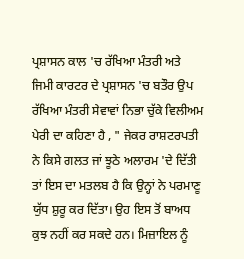ਪ੍ਰਸ਼ਾਸਨ ਕਾਲ 'ਚ ਰੱਖਿਆ ਮੰਤਰੀ ਅਤੇ ਜਿਮੀ ਕਾਰਟਰ ਦੇ ਪ੍ਰਸ਼ਾਸਨ 'ਚ ਬਤੌਰ ਉਪ ਰੱਖਿਆ ਮੰਤਰੀ ਸੇਵਾਵਾਂ ਨਿਭਾ ਚੁੱਕੇ ਵਿਲੀਅਮ ਪੇਰੀ ਦਾ ਕਹਿਣਾ ਹੈ , " ਜੇਕਰ ਰਾਸ਼ਟਰਪਤੀ ਨੇ ਕਿਸੇ ਗਲਤ ਜਾਂ ਝੂਠੇ ਅਲਾਰਮ 'ਦੇ ਦਿੱਤੀ ਤਾਂ ਇਸ ਦਾ ਮਤਲਬ ਹੈ ਕਿ ਉਨ੍ਹਾਂ ਨੇ ਪਰਮਾਣੂ ਯੁੱਧ ਸ਼ੁਰੂ ਕਰ ਦਿੱਤਾ। ਉਹ ਇਸ ਤੋਂ ਬਾਅਧ ਕੁਝ ਨਹੀਂ ਕਰ ਸਕਦੇ ਹਨ। ਮਿਜ਼ਾਇਲ ਨੂੰ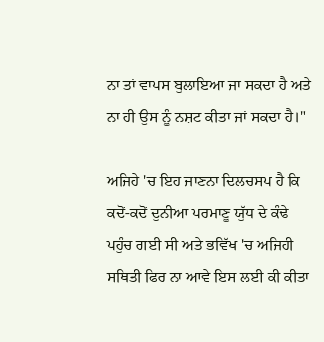ਨਾ ਤਾਂ ਵਾਪਸ ਬੁਲਾਇਆ ਜਾ ਸਕਦਾ ਹੈ ਅਤੇ ਨਾ ਹੀ ਉਸ ਨੂੰ ਨਸ਼ਟ ਕੀਤਾ ਜਾਂ ਸਕਦਾ ਹੈ।"

ਅਜਿਹੇ 'ਚ ਇਹ ਜਾਣਨਾ ਦਿਲਚਸਪ ਹੈ ਕਿ ਕਦੋਂ-ਕਦੋਂ ਦੁਨੀਆ ਪਰਮਾਣੂ ਯੁੱਧ ਦੇ ਕੰਢੇ ਪਹੁੰਚ ਗਈ ਸੀ ਅਤੇ ਭਵਿੱਖ 'ਚ ਅਜਿਹੀ ਸਥਿਤੀ ਫਿਰ ਨਾ ਆਵੇ ਇਸ ਲਈ ਕੀ ਕੀਤਾ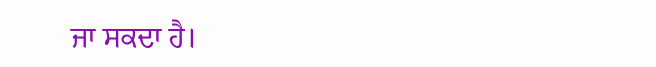ਜਾ ਸਕਦਾ ਹੈ।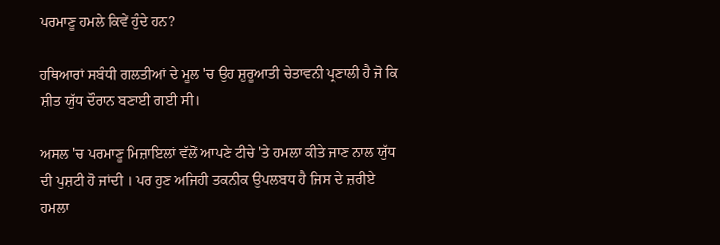ਪਰਮਾਣੂ ਹਮਲੇ ਕਿਵੇਂ ਹੁੰਦੇ ਹਨ?

ਹਥਿਆਰਾਂ ਸਬੰਧੀ ਗਲਤੀਆਂ ਦੇ ਮੂਲ 'ਚ ਉਹ ਸ਼ੁਰੂਆਤੀ ਚੇਤਾਵਨੀ ਪ੍ਰਣਾਲੀ ਹੈ ਜੋ ਕਿ ਸ਼ੀਤ ਯੁੱਧ ਦੌਰਾਨ ਬਣਾਈ ਗਈ ਸੀ।

ਅਸਲ 'ਚ ਪਰਮਾਣੂ ਮਿਜ਼ਾਇਲਾਂ ਵੱਲੋਂ ਆਪਣੇ ਟੀਚੇ 'ਤੇ ਹਮਲਾ ਕੀਤੇ ਜਾਣ ਨਾਲ ਯੁੱਧ ਦੀ ਪੁਸ਼ਟੀ ਹੋ ਜਾਂਦੀ । ਪਰ ਹੁਣ ਅਜਿਹੀ ਤਕਨੀਕ ਉਪਲਬਧ ਹੈ ਜਿਸ ਦੇ ਜ਼ਰੀਏ ਹਮਲਾ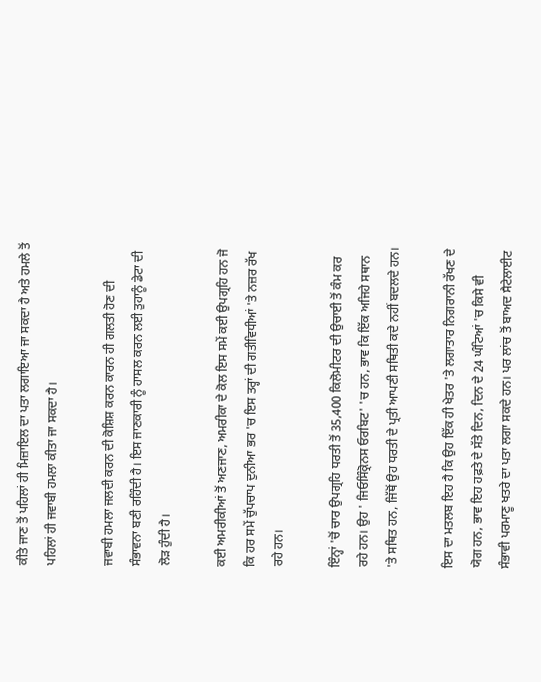ਕੀਤੇ ਜਾਣ ਤੋਂ ਪਹਿਲਾਂ ਹੀ ਮਿਜ਼ਾਇਲ ਦਾ ਪਤਾ ਲਗਾਇਆ ਜਾ ਸਕਦਾ ਹੈ ਅਤੇ ਹਮਲੇ ਤੋਂ ਪਹਿਲਾਂ ਹੀ ਜਵਾਬੀ ਹਮਲਾ ਕੀਤਾ ਜਾ ਸਕਦਾ ਹੈ।

ਜਵਾਬੀ ਹਮਲਾ ਜਲਦੀ ਕਰਨ ਦੀ ਕੋਸ਼ਿਸ਼ ਕਰਨ ਕਾਰਨ ਹੀ ਗਲਤੀ ਹੋਣ ਦੀ ਸੰਭਾਵਨਾ ਬਣੀ ਰਹਿੰਦੀ ਹੈ। ਇਸ ਜਾਣਕਾਰੀ ਨੂੰ ਹਾਸਲ ਕਰਨ ਲਈ ਤੁਹਾਨੂੰ ਡੇਟਾ ਦੀ ਲੋੜ ਹੁੰਦੀ ਹੈ।

ਕਈ ਅਮਰੀਕੀਆਂ ਤੋਂ ਅਣਜਾਣ, ਅਮਰੀਕਾ ਦੇ ਕੋਲ ਇਸ ਸਮੇਂ ਕਈ ਉਪਗ੍ਰਹਿ ਹਨ ਜੋ ਕਿ ਹਰ ਸਮੇਂ ਚੁੱਪਚਾਪ ਦੁਨੀਆ ਭਰ 'ਚ ਇਸ ਤਰ੍ਹਾਂ ਦੀ ਗਤੀਵਿਧੀਆਂ 'ਤੇ ਨਜ਼ਰ ਰੱਖ ਰਹੇ ਹਨ।

ਇੰਨ੍ਹਾਂ 'ਚੋਂ ਚਾਰ ਉਪਗ੍ਰਹਿ ਧਰਤੀ ਤੋਂ 35,400 ਕਿਲੋਮੀਟਰ ਦੀ ਉਚਾਈ ਤੋਂ ਕੰਮ ਕਰ ਰਹੇ ਹਨ। ਉਹ ' ਜਿਓਸਿੰਕ੍ਰੋਨਸ ਓਰਬਿਟ' 'ਚ ਹਨ, ਭਾਵ ਕਿ ਇੱਕ ਅਜਿਹੇ ਸਥਾਨ 'ਤੇ ਸਥਿਤ ਹਨ, ਜਿੱਥੋਂ ਉਹ ਧਰਤੀ ਦੇ ਪ੍ਰਤੀ ਆਪਣੀ ਸਥਿਤੀ ਕਦੇ ਨਹੀਂ ਬਦਲਦੇ ਹਨ।

ਇਸ ਦਾ ਮਤਲਬ ਇਹ ਹੈ ਕਿ ਉਹ ਇੱਕ ਹੀ ਖੇਤਰ 'ਤੇ ਲਗਾਤਾਰ ਨਿਗਰਾਨੀ ਰੱਖਣ ਦੇ ਯੋਗ ਹਨ, ਭਾਵ ਇਹ ਹਫ਼ਤੇ ਦੇ ਸੱਤੇ ਦਿਨ, ਦਿਨ ਦੇ 24 ਘੰਟਿਆਂ 'ਚ ਕਿਸੇ ਵੀ ਸੰਭਾਵੀ ਪਰਮਾਣੂ ਖਤਰੇ ਦਾ ਪਤਾ ਲਗਾ ਸਕਦੇ ਹਨ। ਪਰ ਲਾਂਚ ਤੋਂ ਬਾਅਦ ਸੈਟੇਲਾਈਟ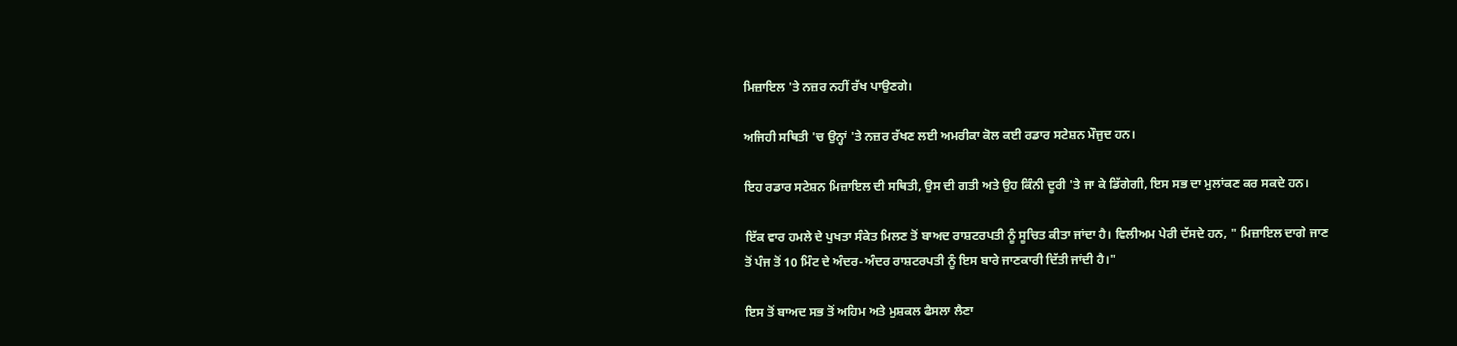ਮਿਜ਼ਾਇਲ 'ਤੇ ਨਜ਼ਰ ਨਹੀਂ ਰੱਖ ਪਾਉਣਗੇ।

ਅਜਿਹੀ ਸਥਿਤੀ 'ਚ ਉਨ੍ਹਾਂ 'ਤੇ ਨਜ਼ਰ ਰੱਖਣ ਲਈ ਅਮਰੀਕਾ ਕੋਲ ਕਈ ਰਡਾਰ ਸਟੇਸ਼ਨ ਮੌਜੁਦ ਹਨ।

ਇਹ ਰਡਾਰ ਸਟੇਸ਼ਨ ਮਿਜ਼ਾਇਲ ਦੀ ਸਥਿਤੀ, ਉਸ ਦੀ ਗਤੀ ਅਤੇ ਉਹ ਕਿੰਨੀ ਦੂਰੀ 'ਤੇ ਜਾ ਕੇ ਡਿੱਗੇਗੀ, ਇਸ ਸਭ ਦਾ ਮੁਲਾਂਕਣ ਕਰ ਸਕਦੇ ਹਨ।

ਇੱਕ ਵਾਰ ਹਮਲੇ ਦੇ ਪੁਖਤਾ ਸੰਕੇਤ ਮਿਲਣ ਤੋਂ ਬਾਅਦ ਰਾਸ਼ਟਰਪਤੀ ਨੂੰ ਸੂਚਿਤ ਕੀਤਾ ਜਾਂਦਾ ਹੈ। ਵਿਲੀਅਮ ਪੇਰੀ ਦੱਸਦੇ ਹਨ, " ਮਿਜ਼ਾਇਲ ਦਾਗੇ ਜਾਣ ਤੋਂ ਪੰਜ ਤੋਂ 10 ਮਿੰਟ ਦੇ ਅੰਦਰ-ਅੰਦਰ ਰਾਸ਼ਟਰਪਤੀ ਨੂੰ ਇਸ ਬਾਰੇ ਜਾਣਕਾਰੀ ਦਿੱਤੀ ਜਾਂਦੀ ਹੈ।"

ਇਸ ਤੋਂ ਬਾਅਦ ਸਭ ਤੋਂ ਅਹਿਮ ਅਤੇ ਮੁਸ਼ਕਲ ਫੈਸਲਾ ਲੈਣਾ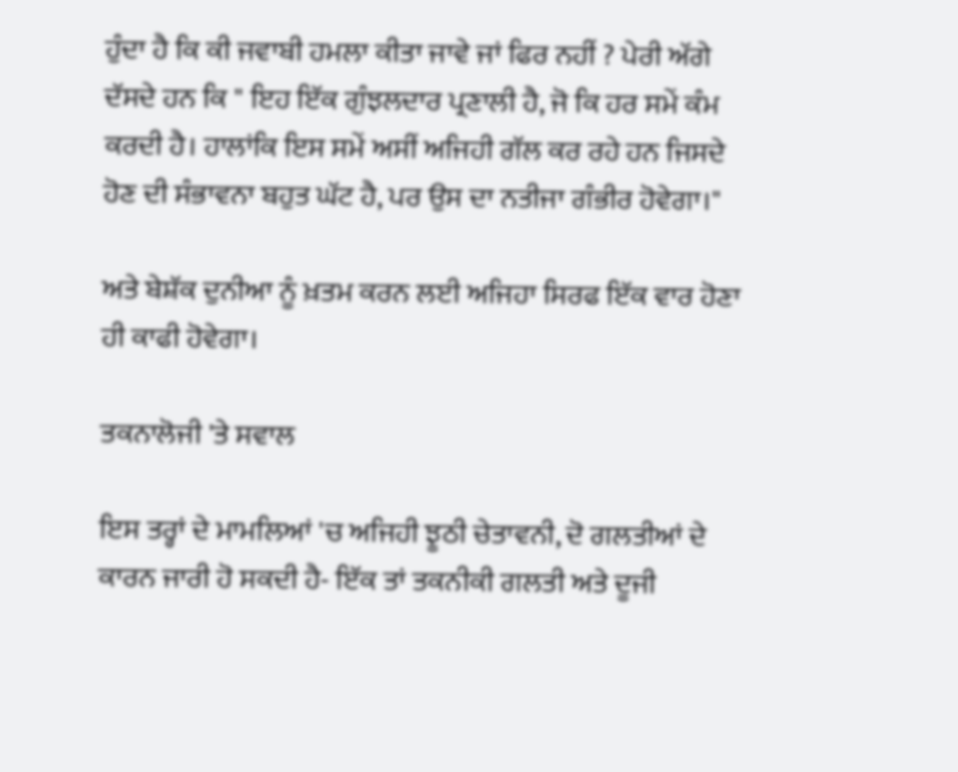ਹੁੰਦਾ ਹੈ ਕਿ ਕੀ ਜਵਾਬੀ ਹਮਲਾ ਕੀਤਾ ਜਾਵੇ ਜਾਂ ਫਿਰ ਨਹੀਂ ? ਪੇਰੀ ਅੱਗੇ ਦੱਸਦੇ ਹਨ ਕਿ " ਇਹ ਇੱਕ ਗੁੰਝਲਦਾਰ ਪ੍ਰਣਾਲੀ ਹੈ, ਜੋ ਕਿ ਹਰ ਸਮੇਂ ਕੰਮ ਕਰਦੀ ਹੈ। ਹਾਲਾਂਕਿ ਇਸ ਸਮੇਂ ਅਸੀਂ ਅਜਿਹੀ ਗੱਲ ਕਰ ਰਹੇ ਹਨ ਜਿਸਦੇ ਹੋਣ ਦੀ ਸੰਭਾਵਨਾ ਬਹੁਤ ਘੱਟ ਹੈ, ਪਰ ਉਸ ਦਾ ਨਤੀਜਾ ਗੰਭੀਰ ਹੋਵੇਗਾ।"

ਅਤੇ ਬੇਸ਼ੱਕ ਦੁਨੀਆ ਨੂੰ ਖ਼ਤਮ ਕਰਨ ਲਈ ਅਜਿਹਾ ਸਿਰਫ ਇੱਕ ਵਾਰ ਹੋਣਾ ਹੀ ਕਾਫੀ ਹੋਵੇਗਾ।

ਤਕਨਾਲੋਜੀ 'ਤੇ ਸਵਾਲ

ਇਸ ਤਰ੍ਹਾਂ ਦੇ ਮਾਮਲਿਆਂ 'ਚ ਅਜਿਹੀ ਝੂਠੀ ਚੇਤਾਵਨੀ, ਦੋ ਗਲਤੀਆਂ ਦੇ ਕਾਰਨ ਜਾਰੀ ਹੋ ਸਕਦੀ ਹੈ- ਇੱਕ ਤਾਂ ਤਕਨੀਕੀ ਗਲਤੀ ਅਤੇ ਦੂਜੀ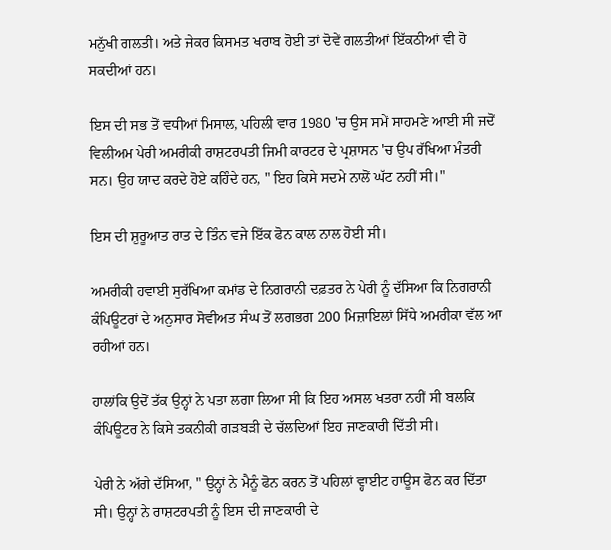ਮਨੁੱਖੀ ਗਲਤੀ। ਅਤੇ ਜੇਕਰ ਕਿਸਮਤ ਖਰਾਬ ਹੋਈ ਤਾਂ ਦੋਵੇਂ ਗਲਤੀਆਂ ਇੱਕਠੀਆਂ ਵੀ ਹੋ ਸਕਦੀਆਂ ਹਨ।

ਇਸ ਦੀ ਸਭ ਤੋਂ ਵਧੀਆਂ ਮਿਸਾਲ, ਪਹਿਲੀ ਵਾਰ 1980 'ਚ ਉਸ ਸਮੇਂ ਸਾਹਮਣੇ ਆਈ ਸੀ ਜਦੋਂ ਵਿਲੀਅਮ ਪੇਰੀ ਅਮਰੀਕੀ ਰਾਸ਼ਟਰਪਤੀ ਜਿਮੀ ਕਾਰਟਰ ਦੇ ਪ੍ਰਸ਼ਾਸਨ 'ਚ ਉਪ ਰੱਖਿਆ ਮੰਤਰੀ ਸਨ। ਉਹ ਯਾਦ ਕਰਦੇ ਹੋਏ ਕਹਿੰਦੇ ਹਨ, " ਇਹ ਕਿਸੇ ਸਦਮੇ ਨਾਲੋਂ ਘੱਟ ਨਹੀਂ ਸੀ।"

ਇਸ ਦੀ ਸ਼ੁਰੂਆਤ ਰਾਤ ਦੇ ਤਿੰਨ ਵਜੇ ਇੱਕ ਫੋਨ ਕਾਲ ਨਾਲ ਹੋਈ ਸੀ।

ਅਮਰੀਕੀ ਹਵਾਈ ਸੁਰੱਖਿਆ ਕਮਾਂਡ ਦੇ ਨਿਗਰਾਨੀ ਦਫ਼ਤਰ ਨੇ ਪੇਰੀ ਨੂੰ ਦੱਸਿਆ ਕਿ ਨਿਗਰਾਨੀ ਕੰਪਿਊਟਰਾਂ ਦੇ ਅਨੁਸਾਰ ਸੋਵੀਅਤ ਸੰਘ ਤੋਂ ਲਗਭਗ 200 ਮਿਜ਼ਾਇਲਾਂ ਸਿੱਧੇ ਅਮਰੀਕਾ ਵੱਲ ਆ ਰਹੀਆਂ ਹਨ।

ਹਾਲਾਂਕਿ ਉਦੋਂ ਤੱਕ ਉਨ੍ਹਾਂ ਨੇ ਪਤਾ ਲਗਾ ਲਿਆ ਸੀ ਕਿ ਇਹ ਅਸਲ ਖਤਰਾ ਨਹੀਂ ਸੀ ਬਲਕਿ ਕੰਪਿਊਟਰ ਨੇ ਕਿਸੇ ਤਕਨੀਕੀ ਗੜਬੜੀ ਦੇ ਚੱਲਦਿਆਂ ਇਹ ਜਾਣਕਾਰੀ ਦਿੱਤੀ ਸੀ।

ਪੇਰੀ ਨੇ ਅੱਗੇ ਦੱਸਿਆ, " ਉਨ੍ਹਾਂ ਨੇ ਮੈਨੂੰ ਫੋਨ ਕਰਨ ਤੋਂ ਪਹਿਲਾਂ ਵ੍ਹਾਈਟ ਹਾਊਸ ਫੋਨ ਕਰ ਦਿੱਤਾ ਸੀ। ਉਨ੍ਹਾਂ ਨੇ ਰਾਸ਼ਟਰਪਤੀ ਨੂੰ ਇਸ ਦੀ ਜਾਣਕਾਰੀ ਦੇ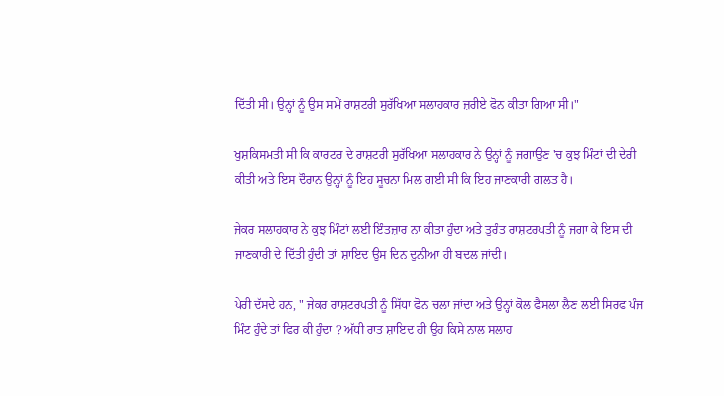ਦਿੱਤੀ ਸੀ। ਉਨ੍ਹਾਂ ਨੂੰ ਉਸ ਸਮੇਂ ਰਾਸ਼ਟਰੀ ਸੁਰੱਖਿਆ ਸਲਾਹਕਾਰ ਜ਼ਰੀਏ ਫੋਨ ਕੀਤਾ ਗਿਆ ਸੀ।"

ਖੁਸ਼ਕਿਸਮਤੀ ਸੀ ਕਿ ਕਾਰਟਰ ਦੇ ਰਾਸ਼ਟਰੀ ਸੁਰੱਖਿਆ ਸਲਾਹਕਾਰ ਨੇ ਉਨ੍ਹਾਂ ਨੂੰ ਜਗਾਉਣ 'ਚ ਕੁਝ ਮਿੰਟਾਂ ਦੀ ਦੇਰੀ ਕੀਤੀ ਅਤੇ ਇਸ ਦੌਰਾਨ ਉਨ੍ਹਾਂ ਨੂੰ ਇਹ ਸੂਚਨਾ ਮਿਲ ਗਈ ਸੀ ਕਿ ਇਹ ਜਾਣਕਾਰੀ ਗਲਤ ਹੈ।

ਜੇਕਰ ਸਲਾਹਕਾਰ ਨੇ ਕੁਝ ਮਿੰਟਾਂ ਲਈ ਇੰਤਜ਼ਾਰ ਨਾ ਕੀਤਾ ਹੁੰਦਾ ਅਤੇ ਤੁਰੰਤ ਰਾਸ਼ਟਰਪਤੀ ਨੂੰ ਜਗਾ ਕੇ ਇਸ ਦੀ ਜਾਣਕਾਰੀ ਦੇ ਦਿੱਤੀ ਹੁੰਦੀ ਤਾਂ ਸ਼ਾਇਦ ਉਸ ਦਿਨ ਦੁਨੀਆ ਹੀ ਬਦਲ ਜਾਂਦੀ।

ਪੇਰੀ ਦੱਸਦੇ ਹਨ, " ਜੇਕਰ ਰਾਸ਼ਟਰਪਤੀ ਨੂੰ ਸਿੱਧਾ ਫੋਨ ਚਲਾ ਜਾਂਦਾ ਅਤੇ ਉਨ੍ਹਾਂ ਕੋਲ ਫੈਸਲਾ ਲੈਣ ਲਈ ਸਿਰਫ ਪੰਜ ਮਿੰਟ ਹੁੰਦੇ ਤਾਂ ਫਿਰ ਕੀ ਹੁੰਦਾ ? ਅੱਧੀ ਰਾਤ ਸ਼ਾਇਦ ਹੀ ਉਹ ਕਿਸੇ ਨਾਲ ਸਲਾਹ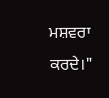ਮਸ਼ਵਰਾ ਕਰਦੇ।"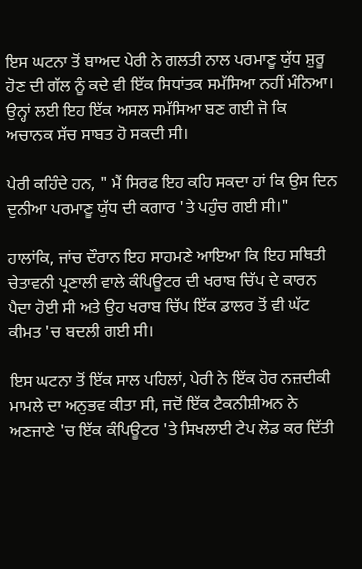ਇਸ ਘਟਨਾ ਤੋਂ ਬਾਅਦ ਪੇਰੀ ਨੇ ਗਲਤੀ ਨਾਲ ਪਰਮਾਣੂ ਯੁੱਧ ਸ਼ੁਰੂ ਹੋਣ ਦੀ ਗੱਲ ਨੂੰ ਕਦੇ ਵੀ ਇੱਕ ਸਿਧਾਂਤਕ ਸਮੱਸਿਆ ਨਹੀਂ ਮੰਨਿਆ। ਉਨ੍ਹਾਂ ਲਈ ਇਹ ਇੱਕ ਅਸਲ ਸਮੱਸਿਆ ਬਣ ਗਈ ਜੋ ਕਿ ਅਚਾਨਕ ਸੱਚ ਸਾਬਤ ਹੋ ਸਕਦੀ ਸੀ।

ਪੇਰੀ ਕਹਿੰਦੇ ਹਨ, " ਮੈਂ ਸਿਰਫ ਇਹ ਕਹਿ ਸਕਦਾ ਹਾਂ ਕਿ ਉਸ ਦਿਨ ਦੁਨੀਆ ਪਰਮਾਣੂ ਯੁੱਧ ਦੀ ਕਗਾਰ 'ਤੇ ਪਹੁੰਚ ਗਈ ਸੀ।"

ਹਾਲਾਂਕਿ, ਜਾਂਚ ਦੌਰਾਨ ਇਹ ਸਾਹਮਣੇ ਆਇਆ ਕਿ ਇਹ ਸਥਿਤੀ ਚੇਤਾਵਨੀ ਪ੍ਰਣਾਲੀ ਵਾਲੇ ਕੰਪਿਊਟਰ ਦੀ ਖਰਾਬ ਚਿੱਪ ਦੇ ਕਾਰਨ ਪੈਦਾ ਹੋਈ ਸੀ ਅਤੇ ਉਹ ਖਰਾਬ ਚਿੱਪ ਇੱਕ ਡਾਲਰ ਤੋਂ ਵੀ ਘੱਟ ਕੀਮਤ 'ਚ ਬਦਲੀ ਗਈ ਸੀ।

ਇਸ ਘਟਨਾ ਤੋਂ ਇੱਕ ਸਾਲ ਪਹਿਲਾਂ, ਪੇਰੀ ਨੇ ਇੱਕ ਹੋਰ ਨਜ਼ਦੀਕੀ ਮਾਮਲੇ ਦਾ ਅਨੁਭਵ ਕੀਤਾ ਸੀ, ਜਦੋਂ ਇੱਕ ਟੈਕਨੀਸ਼ੀਅਨ ਨੇ ਅਣਜਾਣੇ 'ਚ ਇੱਕ ਕੰਪਿਊਟਰ 'ਤੇ ਸਿਖਲਾਈ ਟੇਪ ਲੋਡ ਕਰ ਦਿੱਤੀ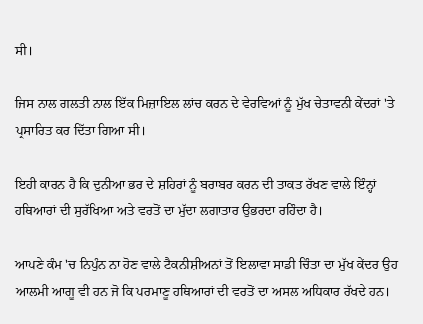ਸੀ।

ਜਿਸ ਨਾਲ ਗਲਤੀ ਨਾਲ ਇੱਕ ਮਿਜ਼ਾਇਲ ਲਾਂਚ ਕਰਨ ਦੇ ਵੇਰਵਿਆਂ ਨੂੰ ਮੁੱਖ ਚੇਤਾਵਨੀ ਕੇਂਦਰਾਂ 'ਤੇ ਪ੍ਰਸਾਰਿਤ ਕਰ ਦਿੱਤਾ ਗਿਆ ਸੀ।

ਇਹੀ ਕਾਰਨ ਹੈ ਕਿ ਦੁਨੀਆ ਭਰ ਦੇ ਸ਼ਹਿਰਾਂ ਨੂੰ ਬਰਾਬਰ ਕਰਨ ਦੀ ਤਾਕਤ ਰੱਖਣ ਵਾਲੇ ਇੰਨ੍ਹਾਂ ਹਥਿਆਰਾਂ ਦੀ ਸੁਰੱਖਿਆ ਅਤੇ ਵਰਤੋਂ ਦਾ ਮੁੱਦਾ ਲਗਾਤਾਰ ਉਭਰਦਾ ਰਹਿੰਦਾ ਹੈ।

ਆਪਣੇ ਕੰਮ 'ਚ ਨਿਪੁੰਨ ਨਾ ਹੋਣ ਵਾਲੇ ਟੈਕਨੀਸ਼ੀਅਨਾਂ ਤੋਂ ਇਲਾਵਾ ਸਾਡੀ ਚਿੰਤਾ ਦਾ ਮੁੱਖ ਕੇਂਦਰ ਉਹ ਆਲਮੀ ਆਗੂ ਵੀ ਹਨ ਜੋ ਕਿ ਪਰਮਾਣੂ ਹਥਿਆਰਾਂ ਦੀ ਵਰਤੋਂ ਦਾ ਅਸਲ ਅਧਿਕਾਰ ਰੱਖਦੇ ਹਨ।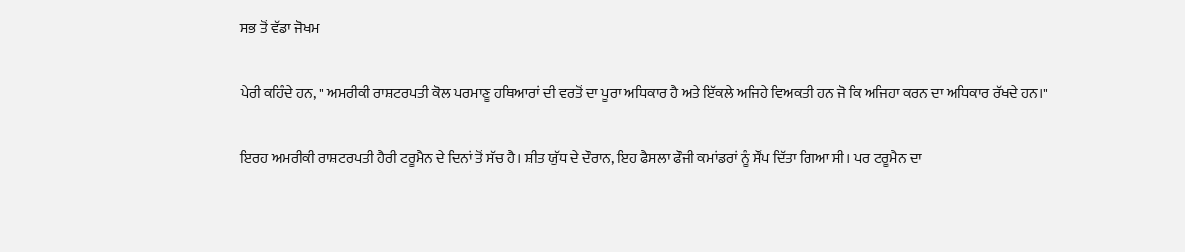ਸਭ ਤੋਂ ਵੱਡਾ ਜੋਖਮ

ਪੇਰੀ ਕਹਿੰਦੇ ਹਨ, " ਅਮਰੀਕੀ ਰਾਸ਼ਟਰਪਤੀ ਕੋਲ ਪਰਮਾਣੂ ਹਥਿਆਰਾਂ ਦੀ ਵਰਤੋਂ ਦਾ ਪੂਰਾ ਅਧਿਕਾਰ ਹੈ ਅਤੇ ਇੱਕਲੇ ਅਜਿਹੇ ਵਿਅਕਤੀ ਹਨ ਜੋ ਕਿ ਅਜਿਹਾ ਕਰਨ ਦਾ ਅਧਿਕਾਰ ਰੱਖਦੇ ਹਨ।"

ਇਰਹ ਅਮਰੀਕੀ ਰਾਸ਼ਟਰਪਤੀ ਹੈਰੀ ਟਰੂਮੈਨ ਦੇ ਦਿਨਾਂ ਤੋਂ ਸੱਚ ਹੈ। ਸ਼ੀਤ ਯੁੱਧ ਦੇ ਦੌਰਾਨ, ਇਹ ਫੈਸਲਾ ਫੌਜੀ ਕਮਾਂਡਰਾਂ ਨੂੰ ਸੌਂਪ ਦਿੱਤਾ ਗਿਆ ਸੀ। ਪਰ ਟਰੂਮੈਨ ਦਾ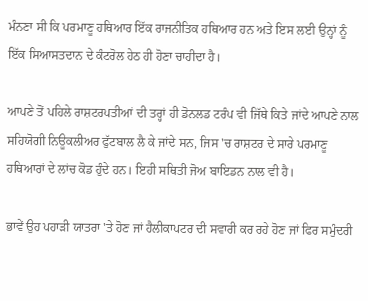ਮੰਨਣਾ ਸੀ ਕਿ ਪਰਮਾਣੂ ਹਥਿਆਰ ਇੱਕ ਰਾਜਨੀਤਿਕ ਹਥਿਆਰ ਹਨ ਅਤੇ ਇਸ ਲਈ ਉਨ੍ਹਾਂ ਨੂੰ ਇੱਕ ਸਿਆਸਤਦਾਨ ਦੇ ਕੰਟਰੋਲ ਹੇਠ ਹੀ ਹੋਣਾ ਚਾਹੀਦਾ ਹੈ।

ਆਪਣੇ ਤੋਂ ਪਹਿਲੇ ਰਾਸ਼ਟਰਪਤੀਆਂ ਦੀ ਤਰ੍ਹਾਂ ਹੀ ਡੋਨਲਡ ਟਰੰਪ ਵੀ ਜਿੱਥੇ ਕਿਤੇ ਜਾਂਦੇ ਆਪਣੇ ਨਾਲ ਸਹਿਯੋਗੀ ਨਿਊਕਲੀਅਰ ਫੁੱਟਬਾਲ ਲੈ ਕੇ ਜਾਂਦੇ ਸਨ, ਜਿਸ 'ਚ ਰਾਸ਼ਟਰ ਦੇ ਸਾਰੇ ਪਰਮਾਣੂ ਹਥਿਆਰਾਂ ਦੇ ਲਾਂਚ ਕੋਡ ਹੁੰਦੇ ਹਨ। ਇਹੀ ਸਥਿਤੀ ਜੋਅ ਬਾਇਡਨ ਨਾਲ ਵੀ ਹੈ।

ਭਾਵੇਂ ਉਹ ਪਹਾੜੀ ਯਾਤਰਾ 'ਤੇ ਹੋਣ ਜਾਂ ਹੈਲੀਕਾਪਟਰ ਦੀ ਸਵਾਰੀ ਕਰ ਰਹੇ ਹੋਣ ਜਾਂ ਫਿਰ ਸਮੁੰਦਰੀ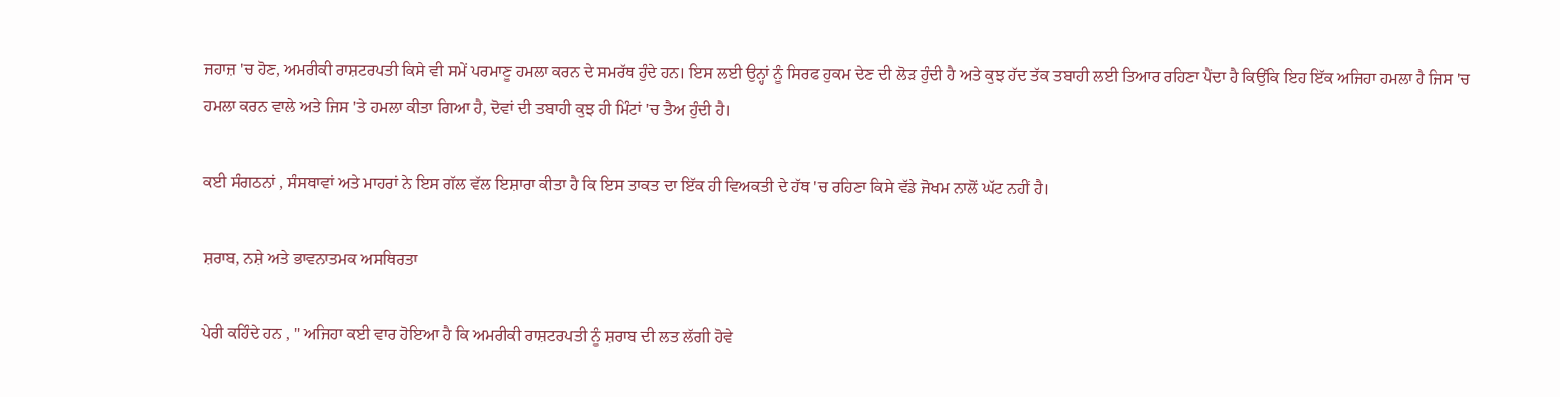ਜਹਾਜ਼ 'ਚ ਹੋਣ, ਅਮਰੀਕੀ ਰਾਸ਼ਟਰਪਤੀ ਕਿਸੇ ਵੀ ਸਮੇਂ ਪਰਮਾਣੂ ਹਮਲਾ ਕਰਨ ਦੇ ਸਮਰੱਥ ਹੁੰਦੇ ਹਨ। ਇਸ ਲਈ ਉਨ੍ਹਾਂ ਨੂੰ ਸਿਰਫ ਹੁਕਮ ਦੇਣ ਦੀ ਲੋੜ ਹੁੰਦੀ ਹੈ ਅਤੇ ਕੁਝ ਹੱਦ ਤੱਕ ਤਬਾਹੀ ਲਈ ਤਿਆਰ ਰਹਿਣਾ ਪੈਂਦਾ ਹੈ ਕਿਉਂਕਿ ਇਹ ਇੱਕ ਅਜਿਹਾ ਹਮਲਾ ਹੈ ਜਿਸ 'ਚ ਹਮਲਾ ਕਰਨ ਵਾਲੇ ਅਤੇ ਜਿਸ 'ਤੇ ਹਮਲਾ ਕੀਤਾ ਗਿਆ ਹੈ, ਦੋਵਾਂ ਦੀ ਤਬਾਹੀ ਕੁਝ ਹੀ ਮਿੰਟਾਂ 'ਚ ਤੈਅ ਹੁੰਦੀ ਹੈ।

ਕਈ ਸੰਗਠਨਾਂ , ਸੰਸਥਾਵਾਂ ਅਤੇ ਮਾਹਰਾਂ ਨੇ ਇਸ ਗੱਲ ਵੱਲ ਇਸ਼ਾਰਾ ਕੀਤਾ ਹੈ ਕਿ ਇਸ ਤਾਕਤ ਦਾ ਇੱਕ ਹੀ ਵਿਅਕਤੀ ਦੇ ਹੱਥ 'ਚ ਰਹਿਣਾ ਕਿਸੇ ਵੱਡੇ ਜੋਖਮ ਨਾਲੋਂ ਘੱਟ ਨਹੀਂ ਹੈ।

ਸ਼ਰਾਬ, ਨਸ਼ੇ ਅਤੇ ਭਾਵਨਾਤਮਕ ਅਸਥਿਰਤਾ

ਪੇਰੀ ਕਹਿੰਦੇ ਹਨ , " ਅਜਿਹਾ ਕਈ ਵਾਰ ਹੋਇਆ ਹੈ ਕਿ ਅਮਰੀਕੀ ਰਾਸ਼ਟਰਪਤੀ ਨੂੰ ਸ਼ਰਾਬ ਦੀ ਲਤ ਲੱਗੀ ਹੋਵੇ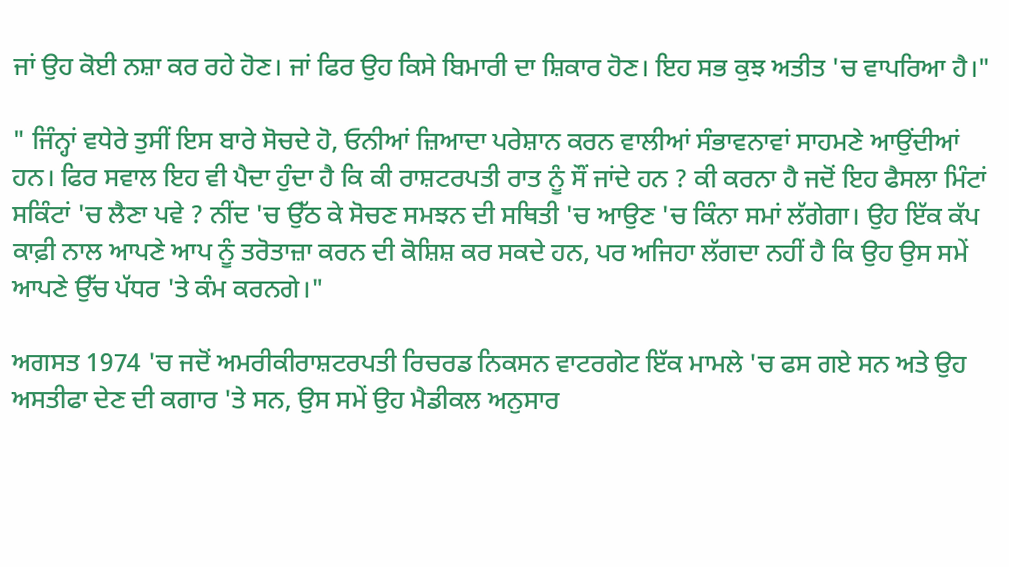ਜਾਂ ਉਹ ਕੋਈ ਨਸ਼ਾ ਕਰ ਰਹੇ ਹੋਣ। ਜਾਂ ਫਿਰ ਉਹ ਕਿਸੇ ਬਿਮਾਰੀ ਦਾ ਸ਼ਿਕਾਰ ਹੋਣ। ਇਹ ਸਭ ਕੁਝ ਅਤੀਤ 'ਚ ਵਾਪਰਿਆ ਹੈ।"

" ਜਿੰਨ੍ਹਾਂ ਵਧੇਰੇ ਤੁਸੀਂ ਇਸ ਬਾਰੇ ਸੋਚਦੇ ਹੋ, ਓਨੀਆਂ ਜ਼ਿਆਦਾ ਪਰੇਸ਼ਾਨ ਕਰਨ ਵਾਲੀਆਂ ਸੰਭਾਵਨਾਵਾਂ ਸਾਹਮਣੇ ਆਉਂਦੀਆਂ ਹਨ। ਫਿਰ ਸਵਾਲ ਇਹ ਵੀ ਪੈਦਾ ਹੁੰਦਾ ਹੈ ਕਿ ਕੀ ਰਾਸ਼ਟਰਪਤੀ ਰਾਤ ਨੂੰ ਸੌਂ ਜਾਂਦੇ ਹਨ ? ਕੀ ਕਰਨਾ ਹੈ ਜਦੋਂ ਇਹ ਫੈਸਲਾ ਮਿੰਟਾਂ ਸਕਿੰਟਾਂ 'ਚ ਲੈਣਾ ਪਵੇ ? ਨੀਂਦ 'ਚ ਉੱਠ ਕੇ ਸੋਚਣ ਸਮਝਨ ਦੀ ਸਥਿਤੀ 'ਚ ਆਉਣ 'ਚ ਕਿੰਨਾ ਸਮਾਂ ਲੱਗੇਗਾ। ਉਹ ਇੱਕ ਕੱਪ ਕਾਫ਼ੀ ਨਾਲ ਆਪਣੇ ਆਪ ਨੂੰ ਤਰੋਤਾਜ਼ਾ ਕਰਨ ਦੀ ਕੋਸ਼ਿਸ਼ ਕਰ ਸਕਦੇ ਹਨ, ਪਰ ਅਜਿਹਾ ਲੱਗਦਾ ਨਹੀਂ ਹੈ ਕਿ ਉਹ ਉਸ ਸਮੇਂ ਆਪਣੇ ਉੱਚ ਪੱਧਰ 'ਤੇ ਕੰਮ ਕਰਨਗੇ।"

ਅਗਸਤ 1974 'ਚ ਜਦੋਂ ਅਮਰੀਕੀਰਾਸ਼ਟਰਪਤੀ ਰਿਚਰਡ ਨਿਕਸਨ ਵਾਟਰਗੇਟ ਇੱਕ ਮਾਮਲੇ 'ਚ ਫਸ ਗਏ ਸਨ ਅਤੇ ਉਹ ਅਸਤੀਫਾ ਦੇਣ ਦੀ ਕਗਾਰ 'ਤੇ ਸਨ, ਉਸ ਸਮੇਂ ਉਹ ਮੈਡੀਕਲ ਅਨੁਸਾਰ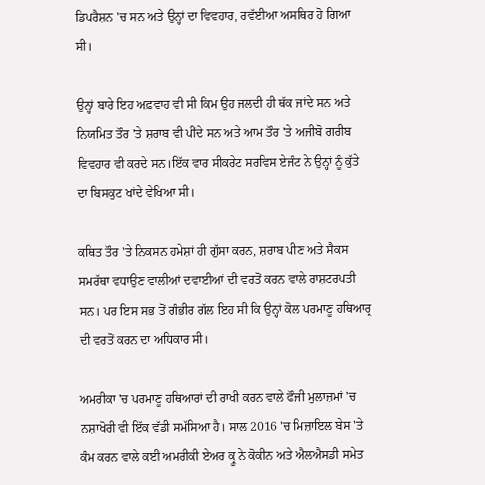ਡਿਪਰੈਸ਼ਨ 'ਚ ਸਨ ਅਤੇ ਉਨ੍ਹਾਂ ਦਾ ਵਿਵਹਾਰ, ਰਵੱਈਆ ਅਸਥਿਰ ਹੋ ਗਿਆ ਸੀ।

ਉਨ੍ਹਾਂ ਬਾਰੇ ਇਹ ਅਫ਼ਵਾਹ ਵੀ ਸੀ ਕਿਮ ਉਹ ਜਲਦੀ ਹੀ ਥੱਕ ਜਾਂਦੇ ਸਨ ਅਤੇ ਨਿਯਮਿਤ ਤੌਰ 'ਤੇ ਸ਼ਰਾਬ ਵੀ ਪੀਂਦੇ ਸਨ ਅਤੇ ਆਮ ਤੌਰ 'ਤੇ ਅਜੀਬੋ ਗਰੀਬ ਵਿਵਹਾਰ ਵੀ ਕਰਦੇ ਸਨ।ਇੱਕ ਵਾਰ ਸੀਕਰੇਟ ਸਰਵਿਸ ਏਜੰਟ ਨੇ ਉਨ੍ਹਾਂ ਨੂੰ ਕੁੱਤੇ ਦਾ ਬਿਸਕੁਟ ਖਾਂਦੇ ਵੇਖਿਆ ਸੀ।

ਕਥਿਤ ਤੌਰ 'ਤੇ ਨਿਕਸਨ ਹਮੇਸ਼ਾਂ ਹੀ ਗੁੱਸਾ ਕਰਨ, ਸ਼ਰਾਬ ਪੀਣ ਅਤੇ ਸੈਕਸ ਸਮਰੱਥਾ ਵਧਾਉਣ ਵਾਲੀਆਂ ਦਵਾਈਆਂ ਦੀ ਵਰਤੋਂ ਕਰਨ ਵਾਲੇ ਰਾਸ਼ਟਰਪਤੀ ਸਨ। ਪਰ ਇਸ ਸਭ ਤੋਂ ਗੰਭੀਰ ਗੱਲ ਇਹ ਸੀ ਕਿ ਉਨ੍ਹਾਂ ਕੋਲ ਪਰਮਾਣੂ ਹਥਿਆਰ੍ਰ ਦੀ ਵਰਤੋਂ ਕਰਨ ਦਾ ਅਧਿਕਾਰ ਸੀ।

ਅਮਰੀਕਾ 'ਚ ਪਰਮਾਣੂ ਹਥਿਆਰਾਂ ਦੀ ਰਾਖੀ ਕਰਨ ਵਾਲੇ ਫੌਜੀ ਮੁਲਾਜ਼ਮਾਂ 'ਚ ਨਸ਼ਾਖੋਰੀ ਵੀ ਇੱਕ ਵੱਡੀ ਸਮੱਸਿਆ ਹੈ। ਸਾਲ 2016 'ਚ ਮਿਜ਼ਾਇਲ ਬੇਸ 'ਤੇ ਕੰਮ ਕਰਨ ਵਾਲੇ ਕਈ ਅਮਰੀਕੀ ਏਅਰ ਕ੍ਰੂ ਨੇ ਕੋਕੀਨ ਅਤੇ ਐਲਐਸਡੀ ਸਮੇਤ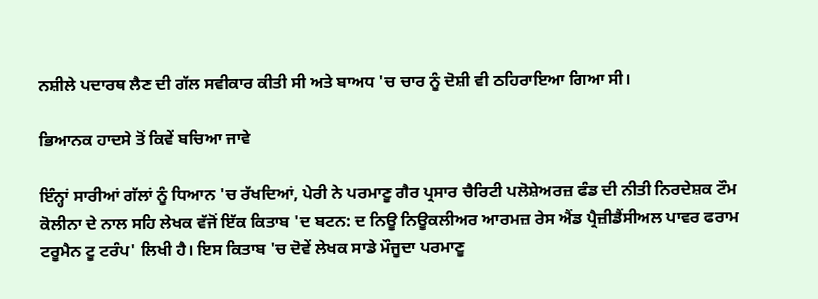ਨਸ਼ੀਲੇ ਪਦਾਰਥ ਲੈਣ ਦੀ ਗੱਲ ਸਵੀਕਾਰ ਕੀਤੀ ਸੀ ਅਤੇ ਬਾਅਧ 'ਚ ਚਾਰ ਨੂੰ ਦੋਸ਼ੀ ਵੀ ਠਹਿਰਾਇਆ ਗਿਆ ਸੀ।

ਭਿਆਨਕ ਹਾਦਸੇ ਤੋਂ ਕਿਵੇਂ ਬਚਿਆ ਜਾਵੇ

ਇੰਨ੍ਹਾਂ ਸਾਰੀਆਂ ਗੱਲਾਂ ਨੂੰ ਧਿਆਨ 'ਚ ਰੱਖਦਿਆਂ, ਪੇਰੀ ਨੇ ਪਰਮਾਣੂ ਗੈਰ ਪ੍ਰਸਾਰ ਚੈਰਿਟੀ ਪਲੋਸ਼ੇਅਰਜ਼ ਫੰਡ ਦੀ ਨੀਤੀ ਨਿਰਦੇਸ਼ਕ ਟੌਮ ਕੋਲੀਨਾ ਦੇ ਨਾਲ ਸਹਿ ਲੇਖਕ ਵੱਜੋਂ ਇੱਕ ਕਿਤਾਬ 'ਦ ਬਟਨ: ਦ ਨਿਊ ਨਿਊਕਲੀਅਰ ਆਰਮਜ਼ ਰੇਸ ਐਂਡ ਪ੍ਰੈਜ਼ੀਡੈਂਸੀਅਲ ਪਾਵਰ ਫਰਾਮ ਟਰੂਮੈਨ ਟੂ ਟਰੰਪ' ਲਿਖੀ ਹੈ। ਇਸ ਕਿਤਾਬ 'ਚ ਦੋਵੇਂ ਲੇਖਕ ਸਾਡੇ ਮੌਜੂਦਾ ਪਰਮਾਣੂ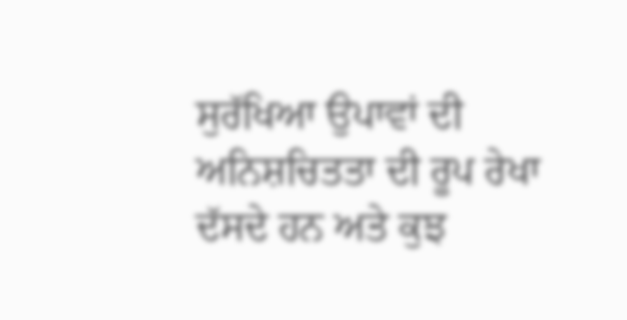ਸੁਰੱਖਿਆ ਉਪਾਵਾਂ ਦੀ ਅਨਿਸ਼ਚਿਤਤਾ ਦੀ ਰੂਪ ਰੇਖਾ ਦੱਸਦੇ ਹਨ ਅਤੇ ਕੁਝ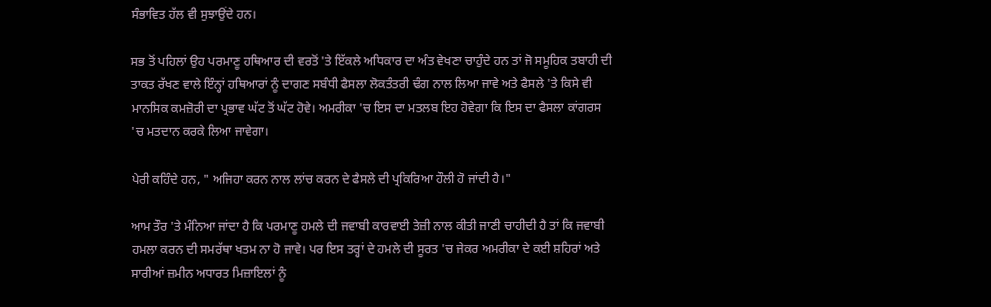ਸੰਭਾਵਿਤ ਹੱਲ ਵੀ ਸੁਝਾਉਂਦੇ ਹਨ।

ਸਭ ਤੋਂ ਪਹਿਲਾਂ ਉਹ ਪਰਮਾਣੂ ਹਥਿਆਰ ਦੀ ਵਰਤੋਂ 'ਤੇ ਇੱਕਲੇ ਅਧਿਕਾਰ ਦਾ ਅੰਤ ਵੇਖਣਾ ਚਾਹੁੰਦੇ ਹਨ ਤਾਂ ਜੋ ਸਮੂਹਿਕ ਤਬਾਹੀ ਦੀ ਤਾਕਤ ਰੱਖਣ ਵਾਲੇ ਇੰਨ੍ਹਾਂ ਹਥਿਆਰਾਂ ਨੂੰ ਦਾਗਣ ਸਬੰਧੀ ਫੈਸਲਾ ਲੋਕਤੰਤਰੀ ਢੰਗ ਨਾਲ ਲਿਆ ਜਾਵੇ ਅਤੇ ਫੈਸਲੇ 'ਤੇ ਕਿਸੇ ਵੀ ਮਾਨਸਿਕ ਕਮਜ਼ੋਰੀ ਦਾ ਪ੍ਰਭਾਵ ਘੱਟ ਤੋਂ ਘੱਟ ਹੋਵੇ। ਅਮਰੀਕਾ 'ਚ ਇਸ ਦਾ ਮਤਲਬ ਇਹ ਹੋਵੇਗਾ ਕਿ ਇਸ ਦਾ ਫੈਸਲਾ ਕਾਂਗਰਸ 'ਚ ਮਤਦਾਨ ਕਰਕੇ ਲਿਆ ਜਾਵੇਗਾ।

ਪੇਰੀ ਕਹਿੰਦੇ ਹਨ, " ਅਜਿਹਾ ਕਰਨ ਨਾਲ ਲਾਂਚ ਕਰਨ ਦੇ ਫੈਸਲੇ ਦੀ ਪ੍ਰਕਿਰਿਆ ਹੌਲੀ ਹੋ ਜਾਂਦੀ ਹੈ।"

ਆਮ ਤੌਰ 'ਤੇ ਮੰਨਿਆ ਜਾਂਦਾ ਹੈ ਕਿ ਪਰਮਾਣੂ ਹਮਲੇ ਦੀ ਜਵਾਬੀ ਕਾਰਵਾਈ ਤੇਜ਼ੀ ਨਾਲ ਕੀਤੀ ਜਾਣੀ ਚਾਹੀਦੀ ਹੈ ਤਾਂ ਕਿ ਜਵਾਬੀ ਹਮਲਾ ਕਰਨ ਦੀ ਸਮਰੱਥਾ ਖਤਮ ਨਾ ਹੋ ਜਾਵੇ। ਪਰ ਇਸ ਤਰ੍ਹਾਂ ਦੇ ਹਮਲੇ ਦੀ ਸੂਰਤ 'ਚ ਜੇਕਰ ਅਮਰੀਕਾ ਦੇ ਕਈ ਸ਼ਹਿਰਾਂ ਅਤੇ ਸਾਰੀਆਂ ਜ਼ਮੀਨ ਅਧਾਰਤ ਮਿਜ਼ਾਇਲਾਂ ਨੂੰ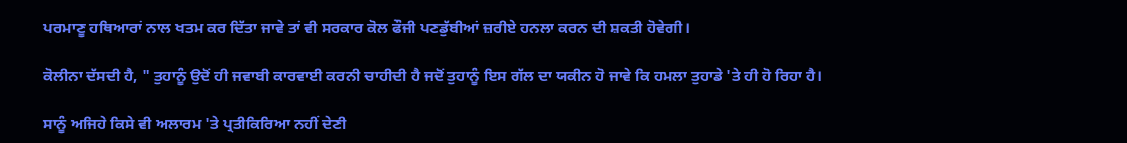ਪਰਮਾਣੂ ਹਥਿਆਰਾਂ ਨਾਲ ਖਤਮ ਕਰ ਦਿੱਤਾ ਜਾਵੇ ਤਾਂ ਵੀ ਸਰਕਾਰ ਕੋਲ ਫੌਜੀ ਪਣਡੁੱਬੀਆਂ ਜ਼ਰੀਏ ਹਨਲਾ ਕਰਨ ਦੀ ਸ਼ਕਤੀ ਹੋਵੇਗੀ।

ਕੋਲੀਨਾ ਦੱਸਦੀ ਹੈ, " ਤੁਹਾਨੂੰ ਉਦੋਂ ਹੀ ਜਵਾਬੀ ਕਾਰਵਾਈ ਕਰਨੀ ਚਾਹੀਦੀ ਹੈ ਜਦੋਂ ਤੁਹਾਨੂੰ ਇਸ ਗੱਲ ਦਾ ਯਕੀਨ ਹੋ ਜਾਵੇ ਕਿ ਹਮਲਾ ਤੁਹਾਡੇ 'ਤੇ ਹੀ ਹੋ ਰਿਹਾ ਹੈ।

ਸਾਨੂੰ ਅਜਿਹੇ ਕਿਸੇ ਵੀ ਅਲਾਰਮ 'ਤੇ ਪ੍ਰਤੀਕਿਰਿਆ ਨਹੀਂ ਦੇਣੀ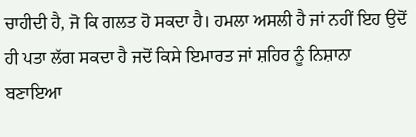ਚਾਹੀਦੀ ਹੈ, ਜੋ ਕਿ ਗਲਤ ਹੋ ਸਕਦਾ ਹੈ। ਹਮਲਾ ਅਸਲੀ ਹੈ ਜਾਂ ਨਹੀਂ ਇਹ ਉਦੋਂ ਹੀ ਪਤਾ ਲੱਗ ਸਕਦਾ ਹੈ ਜਦੋਂ ਕਿਸੇ ਇਮਾਰਤ ਜਾਂ ਸ਼ਹਿਰ ਨੂੰ ਨਿਸ਼ਾਨਾ ਬਣਾਇਆ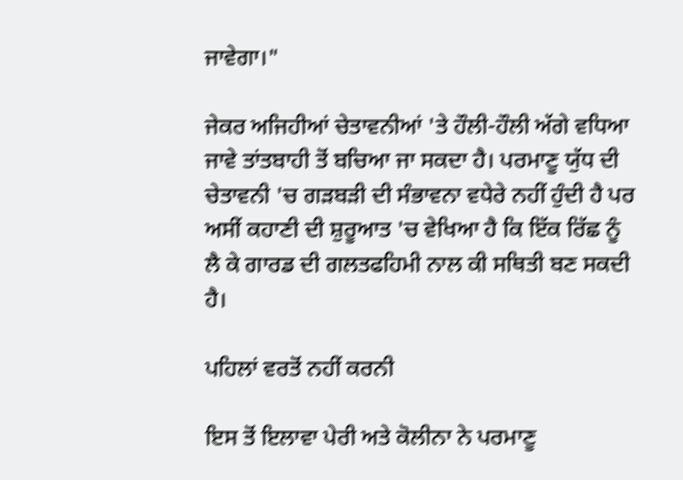ਜਾਵੇਗਾ।"

ਜੇਕਰ ਅਜਿਹੀਆਂ ਚੇਤਾਵਨੀਆਂ 'ਤੇ ਹੌਲੀ-ਹੌਲੀ ਅੱਗੇ ਵਧਿਆ ਜਾਵੇ ਤਾਂਤਬਾਹੀ ਤੋਂ ਬਚਿਆ ਜਾ ਸਕਦਾ ਹੈ। ਪਰਮਾਣੂ ਯੁੱਧ ਦੀ ਚੇਤਾਵਨੀ 'ਚ ਗੜਬੜੀ ਦੀ ਸੰਭਾਵਨਾ ਵਧੇਰੇ ਨਹੀਂ ਹੁੰਦੀ ਹੈ ਪਰ ਅਸੀਂ ਕਹਾਣੀ ਦੀ ਸ਼ੁਰੂਆਤ 'ਚ ਵੇਖਿਆ ਹੈ ਕਿ ਇੱਕ ਰਿੱਛ ਨੂੰ ਲੈ ਕੇ ਗਾਰਡ ਦੀ ਗਲਤਫਹਿਮੀ ਨਾਲ ਕੀ ਸਥਿਤੀ ਬਣ ਸਕਦੀ ਹੈ।

ਪਹਿਲਾਂ ਵਰਤੋਂ ਨਹੀਂ ਕਰਨੀ

ਇਸ ਤੋਂ ਇਲਾਵਾ ਪੇਰੀ ਅਤੇ ਕੋਲੀਨਾ ਨੇ ਪਰਮਾਣੂ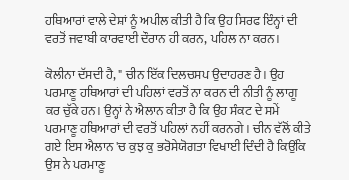ਹਥਿਆਰਾਂ ਵਾਲੇ ਦੇਸ਼ਾਂ ਨੂੰ ਅਪੀਲ ਕੀਤੀ ਹੈ ਕਿ ਉਹ ਸਿਰਫ ਇੰਨ੍ਹਾਂ ਦੀ ਵਰਤੋਂ ਜਵਾਬੀ ਕਾਰਵਾਈ ਦੌਰਾਨ ਹੀ ਕਰਨ, ਪਹਿਲ ਨਾ ਕਰਨ।

ਕੋਲੀਨਾ ਦੱਸਦੀ ਹੈ, " ਚੀਨ ਇੱਕ ਦਿਲਚਸਪ ਉਦਾਹਰਣ ਹੈ। ਉਹ ਪਰਮਾਣੂ ਹਥਿਆਰਾਂ ਦੀ ਪਹਿਲਾਂ ਵਰਤੋਂ ਨਾ ਕਰਨ ਦੀ ਨੀਤੀ ਨੂੰ ਲਾਗੂ ਕਰ ਚੁੱਕੇ ਹਨ। ਉਨ੍ਹਾਂ ਨੇ ਐਲਾਨ ਕੀਤਾ ਹੈ ਕਿ ਉਹ ਸੰਕਟ ਦੇ ਸਮੇਂ ਪਰਮਾਣੂ ਹਥਿਆਰਾਂ ਦੀ ਵਰਤੋਂ ਪਹਿਲਾਂ ਨਹੀਂ ਕਰਨਗੇ। ਚੀਨ ਵੱਲੋਂ ਕੀਤੇ ਗਏ ਇਸ ਐਲਾਨ 'ਚ ਕੁਝ ਕੁ ਭਰੋਸੇਯੋਗਤਾ ਵਿਖਾਈ ਦਿੰਦੀ ਹੈ ਕਿਉਂਕਿ ਉਸ ਨੇ ਪਰਮਾਣੂ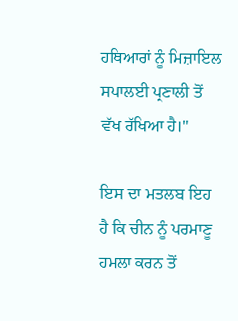ਹਥਿਆਰਾਂ ਨੂੰ ਮਿਜ਼ਾਇਲ ਸਪਾਲਈ ਪ੍ਰਣਾਲੀ ਤੋਂ ਵੱਖ ਰੱਖਿਆ ਹੈ।"

ਇਸ ਦਾ ਮਤਲਬ ਇਹ ਹੈ ਕਿ ਚੀਨ ਨੂੰ ਪਰਮਾਣੂ ਹਮਲਾ ਕਰਨ ਤੋਂ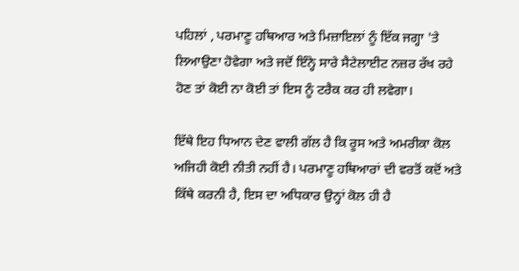ਪਹਿਲਾਂ , ਪਰਮਾਣੂ ਹਥਿਆਰ ਅਤੇ ਮਿਜ਼ਾਇਲਾਂ ਨੂੰ ਇੱਕ ਜਗ੍ਹਾ 'ਤੇ ਲਿਆਉਣਾ ਹੋਵੇਗਾ ਅਤੇ ਜਦੋਂ ਇੰਨ੍ਹੇ ਸਾਰੇ ਸੈਟੇਲਾਈਟ ਨਜ਼ਰ ਰੱਖ ਰਹੇ ਹੋਣ ਤਾਂ ਕੋਈ ਨਾ ਕੋਈ ਤਾਂ ਇਸ ਨੂੰ ਟਰੈਕ ਕਰ ਹੀ ਲਵੇਗਾ।

ਇੱਥੇ ਇਹ ਧਿਆਨ ਦੇਣ ਵਾਲੀ ਗੱਲ ਹੈ ਕਿ ਰੂਸ ਅਤੇ ਅਮਰੀਕਾ ਕੋਲ ਅਜਿਹੀ ਕੋਈ ਨੀਤੀ ਨਹੀਂ ਹੈ। ਪਰਮਾਣੂ ਹਥਿਆਰਾਂ ਦੀ ਵਰਤੋਂ ਕਦੋਂ ਅਤੇ ਕਿੱਥੇ ਕਰਨੀ ਹੈ, ਇਸ ਦਾ ਅਧਿਕਾਰ ਉਨ੍ਹਾਂ ਕੋਲ ਹੀ ਹੈ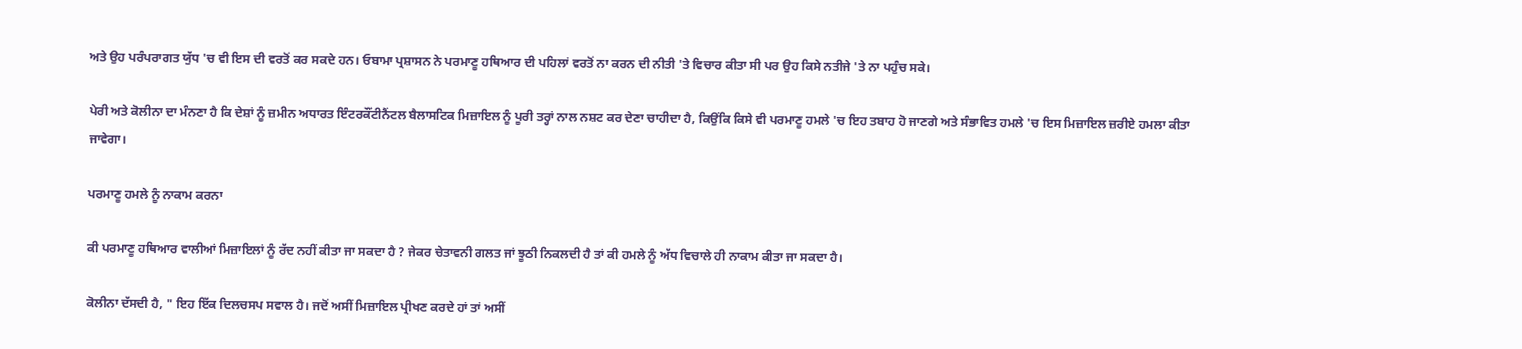ਅਤੇ ਉਹ ਪਰੰਪਰਾਗਤ ਯੁੱਧ 'ਚ ਵੀ ਇਸ ਦੀ ਵਰਤੋਂ ਕਰ ਸਕਦੇ ਹਨ। ਓਬਾਮਾ ਪ੍ਰਸ਼ਾਸਨ ਨੇ ਪਰਮਾਣੂ ਹਥਿਆਰ ਦੀ ਪਹਿਲਾਂ ਵਰਤੋਂ ਨਾ ਕਰਨ ਦੀ ਨੀਤੀ 'ਤੇ ਵਿਚਾਰ ਕੀਤਾ ਸੀ ਪਰ ਉਹ ਕਿਸੇ ਨਤੀਜੇ 'ਤੇ ਨਾ ਪਹੁੰਚ ਸਕੇ।

ਪੇਰੀ ਅਤੇ ਕੋਲੀਨਾ ਦਾ ਮੰਨਣਾ ਹੈ ਕਿ ਦੇਸ਼ਾਂ ਨੂੰ ਜ਼ਮੀਨ ਅਧਾਰਤ ਇੰਟਰਕੌਂਟੀਨੈਂਟਲ ਬੈਲਾਸਟਿਕ ਮਿਜ਼ਾਇਲ ਨੂੰ ਪੂਰੀ ਤਰ੍ਹਾਂ ਨਾਲ ਨਸ਼ਟ ਕਰ ਦੇਣਾ ਚਾਹੀਦਾ ਹੈ, ਕਿਉਂਕਿ ਕਿਸੇ ਵੀ ਪਰਮਾਣੂ ਹਮਲੇ 'ਚ ਇਹ ਤਬਾਹ ਹੋ ਜਾਣਗੇ ਅਤੇ ਸੰਭਾਵਿਤ ਹਮਲੇ 'ਚ ਇਸ ਮਿਜ਼ਾਇਲ ਜ਼ਰੀਏ ਹਮਲਾ ਕੀਤਾ ਜਾਵੇਗਾ।

ਪਰਮਾਣੂ ਹਮਲੇ ਨੂੰ ਨਾਕਾਮ ਕਰਨਾ

ਕੀ ਪਰਮਾਣੂ ਹਥਿਆਰ ਵਾਲੀਆਂ ਮਿਜ਼ਾਇਲਾਂ ਨੂੰ ਰੱਦ ਨਹੀਂ ਕੀਤਾ ਜਾ ਸਕਦਾ ਹੈ ? ਜੇਕਰ ਚੇਤਾਵਨੀ ਗਲਤ ਜਾਂ ਝੂਠੀ ਨਿਕਲਦੀ ਹੈ ਤਾਂ ਕੀ ਹਮਲੇ ਨੂੰ ਅੱਧ ਵਿਚਾਲੇ ਹੀ ਨਾਕਾਮ ਕੀਤਾ ਜਾ ਸਕਦਾ ਹੈ।

ਕੋਲੀਨਾ ਦੱਸਦੀ ਹੈ, " ਇਹ ਇੱਕ ਦਿਲਚਸਪ ਸਵਾਲ ਹੈ। ਜਦੋਂ ਅਸੀਂ ਮਿਜ਼ਾਇਲ ਪ੍ਰੀਖਣ ਕਰਦੇ ਹਾਂ ਤਾਂ ਅਸੀਂ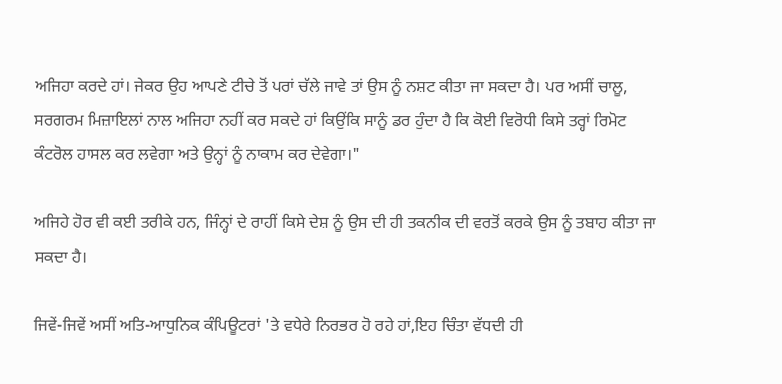ਅਜਿਹਾ ਕਰਦੇ ਹਾਂ। ਜੇਕਰ ਉਹ ਆਪਣੇ ਟੀਚੇ ਤੋਂ ਪਰਾਂ ਚੱਲੇ ਜਾਵੇ ਤਾਂ ਉਸ ਨੂੰ ਨਸ਼ਟ ਕੀਤਾ ਜਾ ਸਕਦਾ ਹੈ। ਪਰ ਅਸੀਂ ਚਾਲੂ, ਸਰਗਰਮ ਮਿਜ਼ਾਇਲਾਂ ਨਾਲ ਅਜਿਹਾ ਨਹੀਂ ਕਰ ਸਕਦੇ ਹਾਂ ਕਿਉਂਕਿ ਸਾਨੂੰ ਡਰ ਹੁੰਦਾ ਹੈ ਕਿ ਕੋਈ ਵਿਰੋਧੀ ਕਿਸੇ ਤਰ੍ਹਾਂ ਰਿਮੋਟ ਕੰਟਰੋਲ ਹਾਸਲ ਕਰ ਲਵੇਗਾ ਅਤੇ ਉਨ੍ਹਾਂ ਨੂੰ ਨਾਕਾਮ ਕਰ ਦੇਵੇਗਾ।"

ਅਜਿਹੇ ਹੋਰ ਵੀ ਕਈ ਤਰੀਕੇ ਹਨ, ਜਿੰਨ੍ਹਾਂ ਦੇ ਰਾਹੀਂ ਕਿਸੇ ਦੇਸ਼ ਨੂੰ ਉਸ ਦੀ ਹੀ ਤਕਨੀਕ ਦੀ ਵਰਤੋਂ ਕਰਕੇ ਉਸ ਨੂੰ ਤਬਾਹ ਕੀਤਾ ਜਾ ਸਕਦਾ ਹੈ।

ਜਿਵੇਂ-ਜਿਵੇਂ ਅਸੀਂ ਅਤਿ-ਆਧੁਨਿਕ ਕੰਪਿਊਟਰਾਂ 'ਤੇ ਵਧੇਰੇ ਨਿਰਭਰ ਹੋ ਰਹੇ ਹਾਂ,ਇਹ ਚਿੰਤਾ ਵੱਧਦੀ ਹੀ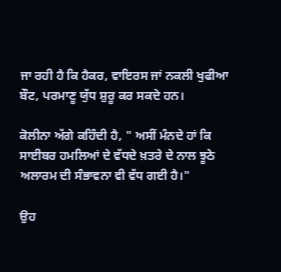ਜਾ ਰਹੀ ਹੈ ਕਿ ਹੈਕਰ, ਵਾਇਰਸ ਜਾਂ ਨਕਲੀ ਖੁਫੀਆ ਬੌਟ, ਪਰਮਾਣੂ ਯੁੱਧ ਸ਼ੁਰੂ ਕਰ ਸਕਦੇ ਹਨ।

ਕੋਲੀਨਾ ਅੱਗੇ ਕਹਿੰਦੀ ਹੈ, " ਅਸੀਂ ਮੰਨਦੇ ਹਾਂ ਕਿ ਸਾਈਬਰ ਹਮਲਿਆਂ ਦੇ ਵੱਧਦੇ ਖ਼ਤਰੇ ਦੇ ਨਾਲ ਝੂਠੇ ਅਲਾਰਮ ਦੀ ਸੰਭਾਵਨਾ ਵੀ ਵੱਧ ਗਈ ਹੈ।"

ਉਹ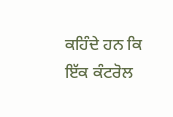ਕਹਿੰਦੇ ਹਨ ਕਿ ਇੱਕ ਕੰਟਰੋਲ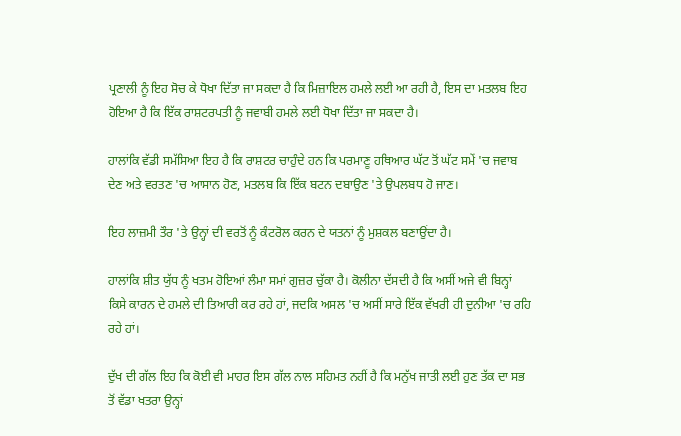ਪ੍ਰਣਾਲੀ ਨੂੰ ਇਹ ਸੋਚ ਕੇ ਧੋਖਾ ਦਿੱਤਾ ਜਾ ਸਕਦਾ ਹੈ ਕਿ ਮਿਜ਼ਾਇਲ ਹਮਲੇ ਲਈ ਆ ਰਹੀ ਹੈ, ਇਸ ਦਾ ਮਤਲਬ ਇਹ ਹੋਇਆ ਹੈ ਕਿ ਇੱਕ ਰਾਸ਼ਟਰਪਤੀ ਨੂੰ ਜਵਾਬੀ ਹਮਲੇ ਲਈ ਧੋਖਾ ਦਿੱਤਾ ਜਾ ਸਕਦਾ ਹੈ।

ਹਾਲਾਂਕਿ ਵੱਡੀ ਸਮੱਸਿਆ ਇਹ ਹੈ ਕਿ ਰਾਸ਼ਟਰ ਚਾਹੁੰਦੇ ਹਨ ਕਿ ਪਰਮਾਣੂ ਹਥਿਆਰ ਘੱਟ ਤੋਂ ਘੱਟ ਸਮੇਂ 'ਚ ਜਵਾਬ ਦੇਣ ਅਤੇ ਵਰਤਣ 'ਚ ਆਸਾਨ ਹੋਣ, ਮਤਲਬ ਕਿ ਇੱਕ ਬਟਨ ਦਬਾਉਣ 'ਤੇ ਉਪਲਬਧ ਹੋ ਜਾਣ।

ਇਹ ਲਾਜ਼ਮੀ ਤੌਰ 'ਤੇ ਉਨ੍ਹਾਂ ਦੀ ਵਰਤੋਂ ਨੂੰ ਕੰਟਰੋਲ ਕਰਨ ਦੇ ਯਤਨਾਂ ਨੂੰ ਮੁਸ਼ਕਲ ਬਣਾਉਂਦਾ ਹੈ।

ਹਾਲਾਂਕਿ ਸ਼ੀਤ ਯੁੱਧ ਨੂੰ ਖਤਮ ਹੋਇਆਂ ਲੰਮਾ ਸਮਾਂ ਗੁਜ਼ਰ ਚੁੱਕਾ ਹੈ। ਕੋਲੀਨਾ ਦੱਸਦੀ ਹੈ ਕਿ ਅਸੀਂ ਅਜੇ ਵੀ ਬਿਨ੍ਹਾਂ ਕਿਸੇ ਕਾਰਨ ਦੇ ਹਮਲੇ ਦੀ ਤਿਆਰੀ ਕਰ ਰਹੇ ਹਾਂ, ਜਦਕਿ ਅਸਲ 'ਚ ਅਸੀਂ ਸਾਰੇ ਇੱਕ ਵੱਖਰੀ ਹੀ ਦੁਨੀਆ 'ਚ ਰਹਿ ਰਹੇ ਹਾਂ।

ਦੁੱਖ ਦੀ ਗੱਲ ਇਹ ਕਿ ਕੋਈ ਵੀ ਮਾਹਰ ਇਸ ਗੱਲ ਨਾਲ ਸਹਿਮਤ ਨਹੀਂ ਹੈ ਕਿ ਮਨੁੱਖ ਜਾਤੀ ਲਈ ਹੁਣ ਤੱਕ ਦਾ ਸਭ ਤੋਂ ਵੱਡਾ ਖਤਰਾ ਉਨ੍ਹਾਂ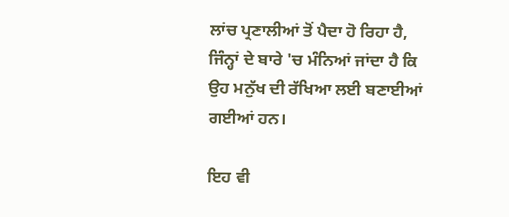ਲਾਂਚ ਪ੍ਰਣਾਲੀਆਂ ਤੋਂ ਪੈਦਾ ਹੋ ਰਿਹਾ ਹੈ, ਜਿੰਨ੍ਹਾਂ ਦੇ ਬਾਰੇ 'ਚ ਮੰਨਿਆਂ ਜਾਂਦਾ ਹੈ ਕਿ ਉਹ ਮਨੁੱਖ ਦੀ ਰੱਖਿਆ ਲਈ ਬਣਾਈਆਂ ਗਈਆਂ ਹਨ।

ਇਹ ਵੀ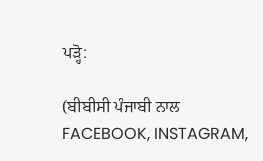ਪੜ੍ਹੋ:

(ਬੀਬੀਸੀ ਪੰਜਾਬੀ ਨਾਲ FACEBOOK, INSTAGRAM,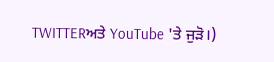TWITTERਅਤੇ YouTube 'ਤੇ ਜੁੜੋ।)